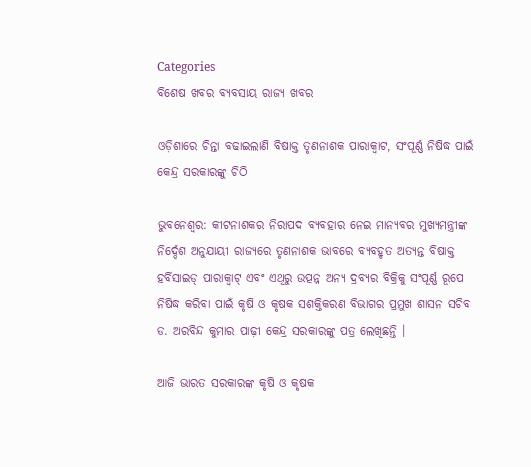Categories
ବିଶେଷ ଖବର ବ୍ୟବସାୟ ରାଜ୍ୟ ଖବର

ଓଡ଼ିଶାରେ ଚିନ୍ତା ବଢାଇଲାଣି ବିଷାକ୍ତ ତୃଣନାଶକ ପାରାକ୍ୱାଟ, ସଂପୂର୍ଣ୍ଣ ନିଷିଦ୍ଧ ପାଇଁ କେନ୍ଦ୍ର ସରକାରଙ୍କୁ ଚିଠି

ଭୁବନେଶ୍ୱର: କୀଟନାଶକର ନିରାପଦ ବ୍ୟବହାର ନେଇ ମାନ୍ୟବର ମୁଖ୍ୟମନ୍ତ୍ରୀଙ୍କ ନିର୍ଦ୍ଦେଶ ଅନୁଯାୟୀ ରାଜ୍ୟରେ ତୃଣନାଶକ ଭାବରେ ବ୍ୟବହୃତ ଅତ୍ୟନ୍ତ ବିଷାକ୍ତ ହର୍ବିସାଇଡ୍‌ ପାରାକ୍ବାଟ୍‌ ଏବଂ ଏଥିରୁ ଉତ୍ପନ୍ନ ଅନ୍ୟ ଦ୍ରବ୍ୟର ବିକ୍ରିକୁ ସଂପୂର୍ଣ୍ଣ ରୂପେ ନିଷିଦ୍ଧ କରିବା ପାଇଁ କୃଷି ଓ କୃଷକ ସଶକ୍ତିକରଣ ବିଭାଗର ପ୍ରମୁଖ ଶାସନ ସଚିବ ଡ. ଅରବିନ୍ଦ କୁମାର ପାଢ଼ୀ କେନ୍ଦ୍ର ସରକାରଙ୍କୁ ପତ୍ର ଲେଖିଛନ୍ତି ।

ଆଜି ଭାରତ ସରକାରଙ୍କ କୃଷି ଓ କୃଷକ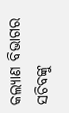କଲ୍ୟାଣ ବିଭାଗର ସଚିବଙ୍କୁ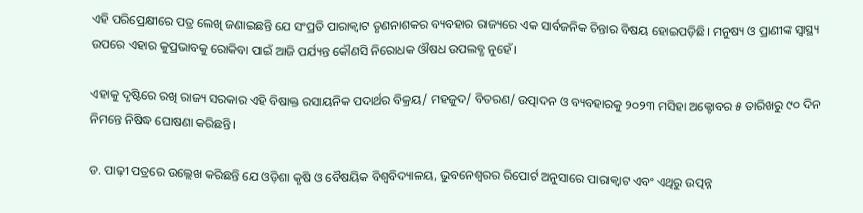ଏହି ପରିପ୍ରେକ୍ଷୀରେ ପତ୍ର ଲେଖି ଜଣାଇଛନ୍ତି ଯେ ସଂପ୍ରତି ପାରାକ୍ୱାଟ ତୃଣନାଶକର ବ୍ୟବହାର ରାଜ୍ୟରେ ଏକ ସାର୍ବଜନିକ ଚିନ୍ତାର ବିଷୟ ହୋଇପଡ଼ିଛି। ମନୁଷ୍ୟ ଓ ପ୍ରାଣୀଙ୍କ ସ୍ୱାସ୍ଥ୍ୟ ଉପରେ ଏହାର କୁପ୍ରଭାବକୁ ରୋକିବା ପାଇଁ ଆଜି ପର୍ଯ୍ୟନ୍ତ କୌଣସି ନିରୋଧକ ଔଷଧ ଉପଲବ୍ଧ ନୁହେଁ।

ଏହାକୁ ଦୃଷ୍ଟିରେ ରଖି ରାଜ୍ୟ ସରକାର ଏହି ବିଷାକ୍ତ ରସାୟନିକ ପଦାର୍ଥର ବିକ୍ରୟ/ ମହଜୁଦ/ ବିତରଣ/ ଉତ୍ପାଦନ ଓ ବ୍ୟବହାରକୁ ୨୦୨୩ ମସିହା ଅକ୍ଟୋବର ୫ ତାରିଖରୁ ୯୦ ଦିନ ନିମନ୍ତେ ନିଷିଦ୍ଧ ଘୋଷଣା କରିଛନ୍ତି।

ଡ. ପାଢ଼ୀ ପତ୍ରରେ ଉଲ୍ଲେଖ କରିଛନ୍ତି ଯେ ଓଡ଼ିଶା କୃଷି ଓ ବୈଷୟିକ ବିଶ୍ୱବିଦ୍ୟାଳୟ, ଭୁବନେଶ୍ୱରର ରିପୋର୍ଟ ଅନୁସାରେ ପାରାକ୍ୱାଟ ଏବଂ ଏଥିରୁ ଉତ୍ପନ୍ନ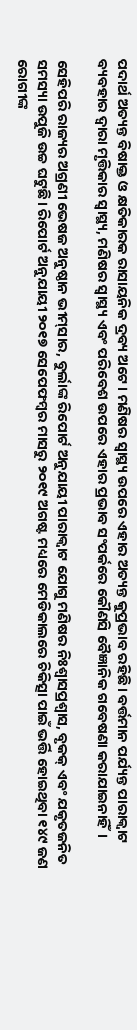ପଦାର୍ଥ ଅତ୍ୟନ୍ତ ବିଷାକ୍ତ ଓ କ୍ଷତିକାରକ ରାସାୟନିକ ଦ୍ରବ୍ୟ ଅଟେ। ମଣିଷର ସ୍ୱାସ୍ଥ୍ୟ ଉପରେ ଏହାର ଅତ୍ୟନ୍ତ କୁପ୍ରଭାବ ରହିଛି। ବର୍ତ୍ତମାନ ପର୍ଯ୍ୟନ୍ତ ପାରାକ୍ୱାଟ ବ୍ୟବହାର ଦ୍ୱାରା ମୃତ୍ତିକାର ସ୍ୱାସ୍ଥ୍ୟ, ମଣିଷର ସ୍ୱାସ୍ଥ୍ୟ ଏବଂ ପରିବେଶ ଉପରେ ଏହାର ପ୍ରଭାବ ସଂପର୍କରେ କୌଣସି ବୈଜ୍ଞାନିକ ଗବେଷଣା କରାଯାଇନାହିଁ।

ସେହିପରି ରାଜ୍ୟର ଅଗ୍ରଣୀ ଭେଷଜ ଅନୁଷ୍ଠାନ ଭୀମ୍‌ସାର, ବୁର୍ଲାଙ୍କ ରିପୋର୍ଟ ଅନୁଯାୟୀ ପାରାକ୍ୱାଟ ଯୋଗୁ ମଣିଷର ନିଃଶ୍ୱାସପ୍ରଶ୍ୱାସ, ବୃକକ୍‌ ଏବଂ ଯକୃତଜନିତ ସମସ୍ୟା ଉପୁଜି ଉଚ୍ଚ ଘଟୁଛି। ରିପୋର୍ଟ ଅନୁଯାୟୀ ୨୦୧୭ ସେପେଫମ୍ବର ମାସରୁ ୨୦୧୯ ଅଗଷ୍ଟ ମଧ୍ୟରେ ମେଡିକାଲରେ ଚିକିତ୍ସା ପାଇଁ ଭର୍ତ୍ତି ହୋଇଥିବା ୧୪୯ ଜଣ ରୋଗୀଙ୍କ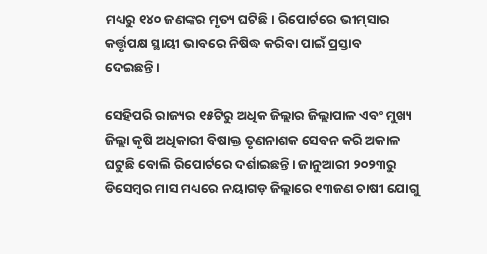ମଧ୍ୟରୁ ୧୪୦ ଜଣଙ୍କର ମୃତ୍ୟ ଘଟିଛି। ରିପୋର୍ଟରେ ଭୀମ୍‌ସାର କର୍ତ୍ତୃପକ୍ଷ ସ୍ଥାୟୀ ଭାବରେ ନିଷିଦ୍ଧ କରିବା ପାଇଁ ପ୍ରସ୍ତାବ ଦେଇଛନ୍ତି।

ସେହିପରି ରାଜ୍ୟର ୧୫ଟିରୁ ଅଧିକ ଜିଲ୍ଲାର ଜିଲ୍ଲାପାଳ ଏବଂ ମୁଖ୍ୟ ଜିଲ୍ଲା କୃଷି ଅଧିକାରୀ ବିଷାକ୍ତ ତୃଣନାଶକ ସେବନ କରି ଅକାଳ ଘଟୁଛି ବୋଲି ରିପୋର୍ଟରେ ଦର୍ଶାଇଛନ୍ତି। ଜାନୁଆରୀ ୨୦୨୩ରୁ ଡିସେମ୍ବର ମାସ ମଧ୍ୟରେ ନୟାଗଡ଼ ଜିଲ୍ଲାରେ ୧୩ଜଣ ଚାଷୀ ଯୋଗୁ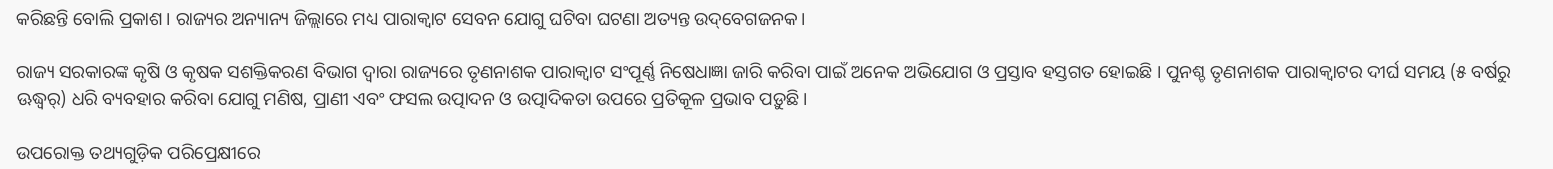କରିଛନ୍ତି ବୋଲି ପ୍ରକାଶ। ରାଜ୍ୟର ଅନ୍ୟାନ୍ୟ ଜିଲ୍ଲାରେ ମଧ୍ୟ ପାରାକ୍ୱାଟ ସେବନ ଯୋଗୁ ଘଟିବା ଘଟଣା ଅତ୍ୟନ୍ତ ଉଦ୍‌ବେଗଜନକ।

ରାଜ୍ୟ ସରକାରଙ୍କ କୃଷି ଓ କୃଷକ ସଶକ୍ତିକରଣ ବିଭାଗ ଦ୍ୱାରା ରାଜ୍ୟରେ ତୃଣନାଶକ ପାରାକ୍ୱାଟ ସଂପୂର୍ଣ୍ଣ ନିଷେଧାଜ୍ଞା ଜାରି କରିବା ପାଇଁ ଅନେକ ଅଭିଯୋଗ ଓ ପ୍ରସ୍ତାବ ହସ୍ତଗତ ହୋଇଛି । ପୁନଶ୍ଚ ତୃଣନାଶକ ପାରାକ୍ୱାଟର ଦୀର୍ଘ ସମୟ (୫ ବର୍ଷରୁ ଊଦ୍ଧ୍ୱର୍) ଧରି ବ୍ୟବହାର କରିବା ଯୋଗୁ ମଣିଷ, ପ୍ରାଣୀ ଏବଂ ଫସଲ ଉତ୍ପାଦନ ଓ ଉତ୍ପାଦିକତା ଉପରେ ପ୍ରତିକୂଳ ପ୍ରଭାବ ପଡ଼ୁଛି।

ଉପରୋକ୍ତ ତଥ୍ୟଗୁଡ଼ିକ ପରିପ୍ରେକ୍ଷୀରେ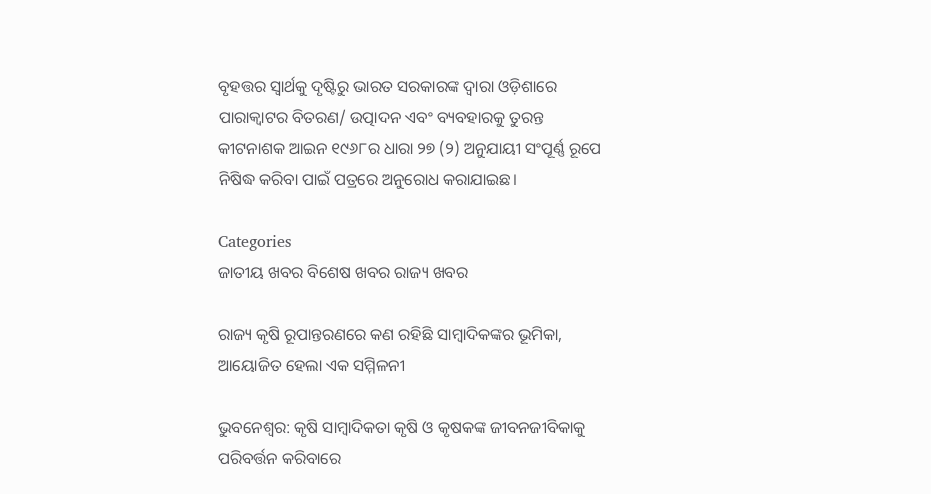ବୃହତ୍ତର ସ୍ୱାର୍ଥକୁ ଦୃଷ୍ଟିରୁ ଭାରତ ସରକାରଙ୍କ ଦ୍ୱାରା ଓଡ଼ିଶାରେ ପାରାକ୍ୱାଟର ବିତରଣ/ ଉତ୍ପାଦନ ଏବଂ ବ୍ୟବହାରକୁ ତୁରନ୍ତ କୀଟନାଶକ ଆଇନ ୧୯୬୮ର ଧାରା ୨୭ (୨) ଅନୁଯାୟୀ ସଂପୂର୍ଣ୍ଣ ରୂପେ ନିଷିଦ୍ଧ କରିବା ପାଇଁ ପତ୍ରରେ ଅନୁରୋଧ କରାଯାଇଛ।

Categories
ଜାତୀୟ ଖବର ବିଶେଷ ଖବର ରାଜ୍ୟ ଖବର

ରାଜ୍ୟ କୃଷି ରୂପାନ୍ତରଣରେ କଣ ରହିଛି ସାମ୍ବାଦିକଙ୍କର ଭୂମିକା, ଆୟୋଜିତ ହେଲା ଏକ ସମ୍ମିଳନୀ

ଭୁବନେଶ୍ବର: କୃଷି ସାମ୍ବାଦିକତା କୃଷି ଓ କୃଷକଙ୍କ ଜୀବନଜୀବିକାକୁ ପରିବର୍ତ୍ତନ କରିବାରେ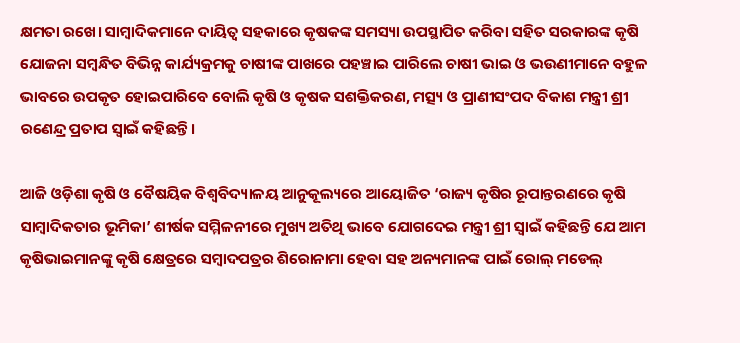କ୍ଷମତା ରଖେ। ସାମ୍ବାଦିକମାନେ ଦାୟିତ୍ୱ ସହକାରେ କୃଷକଙ୍କ ସମସ୍ୟା ଉପସ୍ଥାପିତ କରିବା ସହିତ ସରକାରଙ୍କ କୃଷି ଯୋଜନା ସମ୍ବନ୍ଧିତ ବିଭିନ୍ନ କାର୍ଯ୍ୟକ୍ରମକୁ ଚାଷୀଙ୍କ ପାଖରେ ପହଞ୍ଚାଇ ପାରିଲେ ଚାଷୀ ଭାଇ ଓ ଭଉଣୀମାନେ ବହୁଳ ଭାବରେ ଉପକୃତ ହୋଇପାରିବେ ବୋଲି କୃଷି ଓ କୃଷକ ସଶକ୍ତିକରଣ, ମତ୍ସ୍ୟ ଓ ପ୍ରାଣୀସଂପଦ ବିକାଶ ମନ୍ତ୍ରୀ ଶ୍ରୀ ରଣେନ୍ଦ୍ର ପ୍ରତାପ ସ୍ୱାଇଁ କହିଛନ୍ତି।

ଆଜି ଓଡ଼ିଶା କୃଷି ଓ ବୈଷୟିକ ବିଶ୍ୱବିଦ୍ୟାଳୟ ଆନୁକୂଲ୍ୟରେ ଆୟୋଜିତ ‘ରାଜ୍ୟ କୃଷିର ରୂପାନ୍ତରଣରେ କୃଷି ସାମ୍ବାଦିକତାର ଭୂମିକା’ ଶୀର୍ଷକ ସମ୍ମିଳନୀରେ ମୁଖ୍ୟ ଅତିଥି ଭାବେ ଯୋଗଦେଇ ମନ୍ତ୍ରୀ ଶ୍ରୀ ସ୍ୱାଇଁ କହିଛନ୍ତି ଯେ ଆମ କୃଷିଭାଇମାନଙ୍କୁ କୃଷି କ୍ଷେତ୍ରରେ ସମ୍ବାଦପତ୍ରର ଶିରୋନାମା ହେବା ସହ ଅନ୍ୟମାନଙ୍କ ପାଇଁ ରୋଲ୍‌ ମଡେଲ୍‌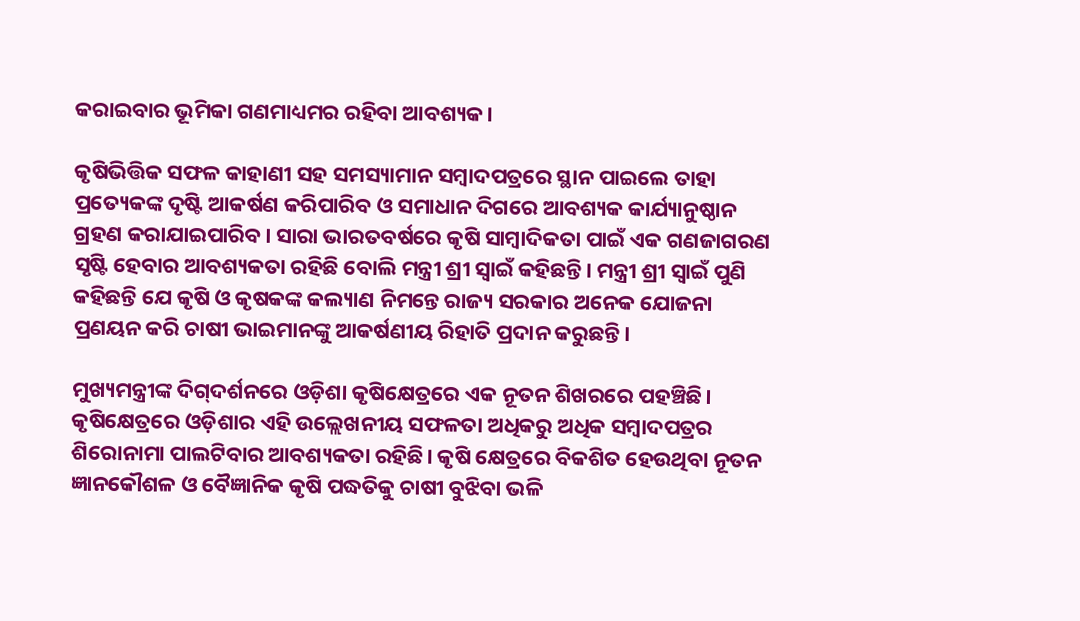କରାଇବାର ଭୂମିକା ଗଣମାଧ୍ୟମର ରହିବା ଆବଶ୍ୟକ।

କୃଷିଭିତ୍ତିକ ସଫଳ କାହାଣୀ ସହ ସମସ୍ୟାମାନ ସମ୍ବାଦପତ୍ରରେ ସ୍ଥାନ ପାଇଲେ ତାହା ପ୍ରତ୍ୟେକଙ୍କ ଦୃଷ୍ଟି ଆକର୍ଷଣ କରିପାରିବ ଓ ସମାଧାନ ଦିଗରେ ଆବଶ୍ୟକ କାର୍ଯ୍ୟାନୁଷ୍ଠାନ ଗ୍ରହଣ କରାଯାଇପାରିବ। ସାରା ଭାରତବର୍ଷରେ କୃଷି ସାମ୍ବାଦିକତା ପାଇଁ ଏକ ଗଣଜାଗରଣ ସୃଷ୍ଟି ହେବାର ଆବଶ୍ୟକତା ରହିଛି ବୋଲି ମନ୍ତ୍ରୀ ଶ୍ରୀ ସ୍ୱାଇଁ କହିଛନ୍ତି। ମନ୍ତ୍ରୀ ଶ୍ରୀ ସ୍ୱାଇଁ ପୁଣି କହିଛନ୍ତି ଯେ କୃଷି ଓ କୃଷକଙ୍କ କଲ୍ୟାଣ ନିମନ୍ତେ ରାଜ୍ୟ ସରକାର ଅନେକ ଯୋଜନା ପ୍ରଣୟନ କରି ଚାଷୀ ଭାଇମାନଙ୍କୁ ଆକର୍ଷଣୀୟ ରିହାତି ପ୍ରଦାନ କରୁଛନ୍ତି।

ମୁଖ୍ୟମନ୍ତ୍ରୀଙ୍କ ଦିଗ୍‌ଦର୍ଶନରେ ଓଡ଼ିଶା କୃଷିକ୍ଷେତ୍ରରେ ଏକ ନୂତନ ଶିଖରରେ ପହଞ୍ଚିଛି। କୃଷିକ୍ଷେତ୍ରରେ ଓଡ଼ିଶାର ଏହି ଉଲ୍ଲେଖନୀୟ ସଫଳତା ଅଧିକରୁ ଅଧିକ ସମ୍ବାଦପତ୍ରର ଶିରୋନାମା ପାଲଟିବାର ଆବଶ୍ୟକତା ରହିଛି। କୃଷି କ୍ଷେତ୍ରରେ ବିକଶିତ ହେଉଥିବା ନୂତନ ଜ୍ଞାନକୌଶଳ ଓ ବୈଜ୍ଞାନିକ କୃଷି ପଦ୍ଧତିକୁ ଚାଷୀ ବୁଝିବା ଭଳି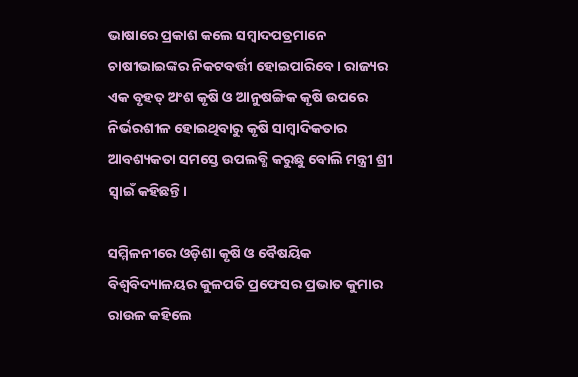ଭାଷାରେ ପ୍ରକାଶ କଲେ ସମ୍ବାଦପତ୍ରମାନେ ଚାଷୀଭାଇଙ୍କର ନିକଟବର୍ତ୍ତୀ ହୋଇପାରିବେ। ରାଜ୍ୟର ଏକ ବୃହତ୍‌ ଅଂଶ କୃଷି ଓ ଆନୁଷଙ୍ଗିକ କୃଷି ଉପରେ ନିର୍ଭରଶୀଳ ହୋଇଥିବାରୁ କୃଷି ସାମ୍ବାଦିକତାର ଆବଶ୍ୟକତା ସମସ୍ତେ ଉପଲବ୍ଧି କରୁଛୁ ବୋଲି ମନ୍ତ୍ରୀ ଶ୍ରୀ ସ୍ୱାଇଁ କହିଛନ୍ତି।

ସମ୍ମିଳନୀରେ ଓଡ଼ିଶା କୃଷି ଓ ବୈଷୟିକ ବିଶ୍ୱବିଦ୍ୟାଳୟର କୁଳପତି ପ୍ରଫେସର ପ୍ରଭାତ କୁମାର ରାଉଳ କହିଲେ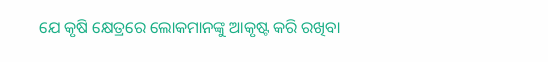ଯେ କୃଷି କ୍ଷେତ୍ରରେ ଲୋକମାନଙ୍କୁ ଆକୃଷ୍ଟ କରି ରଖିବା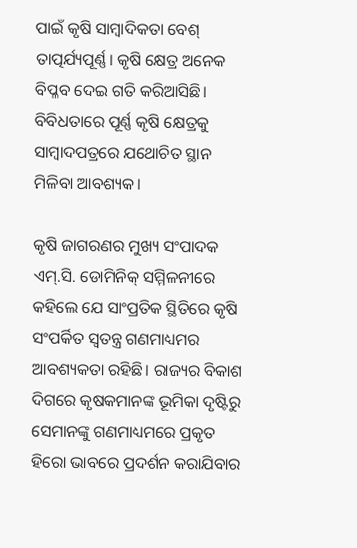ପାଇଁ କୃଷି ସାମ୍ବାଦିକତା ବେଶ୍‌ ତାତ୍ପର୍ଯ୍ୟପୂର୍ଣ୍ଣ। କୃଷି କ୍ଷେତ୍ର ଅନେକ ବିପ୍ଳବ ଦେଇ ଗତି କରିଆସିଛି। ବିବିଧତାରେ ପୂର୍ଣ୍ଣ କୃଷି କ୍ଷେତ୍ରକୁ ସାମ୍ବାଦପତ୍ରରେ ଯଥୋଚିତ ସ୍ଥାନ ମିଳିବା ଆବଶ୍ୟକ।

କୃଷି ଜାଗରଣର ମୁଖ୍ୟ ସଂପାଦକ ଏମ୍‌.ସି. ଡୋମିନିକ୍‌ ସମ୍ମିଳନୀରେ କହିଲେ ଯେ ସାଂପ୍ରତିକ ସ୍ଥିତିରେ କୃଷି ସଂପର୍କିତ ସ୍ୱତନ୍ତ୍ର ଗଣମାଧ୍ୟମର ଆବଶ୍ୟକତା ରହିଛି। ରାଜ୍ୟର ବିକାଶ ଦିଗରେ କୃଷକମାନଙ୍କ ଭୂମିକା ଦୃଷ୍ଟିରୁ ସେମାନଙ୍କୁ ଗଣମାଧ୍ୟମରେ ପ୍ରକୃତ ହିରୋ ଭାବରେ ପ୍ରଦର୍ଶନ କରାଯିବାର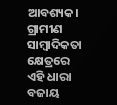ଆବଶ୍ୟକ। ଗ୍ରାମୀଣ ସାମ୍ବାଦିକତା କ୍ଷେତ୍ରରେ ଏହି ଧାରା ବଜାୟ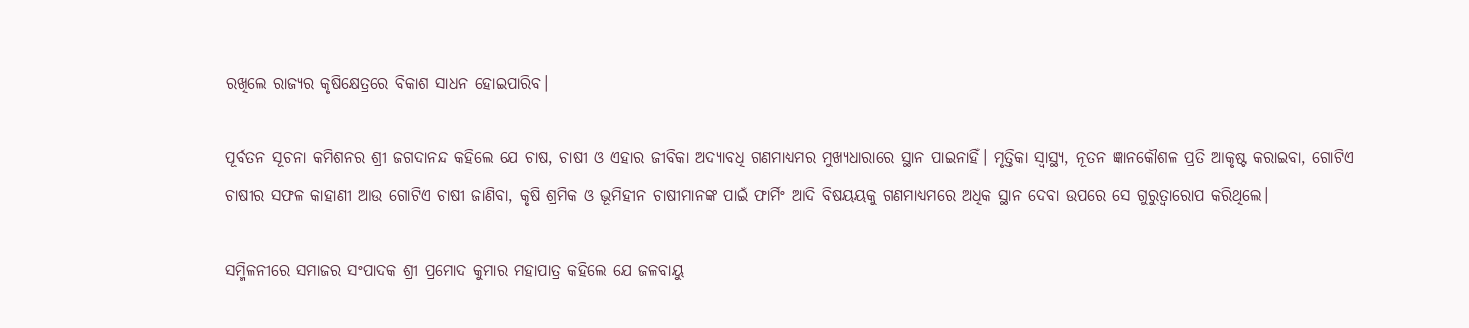ରଖିଲେ ରାଜ୍ୟର କୃଷିକ୍ଷେତ୍ରରେ ବିକାଶ ସାଧନ ହୋଇପାରିବ।

ପୂର୍ବତନ ସୂଚନା କମିଶନର ଶ୍ରୀ ଜଗଦାନନ୍ଦ କହିଲେ ଯେ ଚାଷ, ଚାଷୀ ଓ ଏହାର ଜୀବିକା ଅଦ୍ୟାବଧି ଗଣମାଧ୍ୟମର ମୁଖ୍ୟଧାରାରେ ସ୍ଥାନ ପାଇନାହିଁ। ମୃତ୍ତିକା ସ୍ୱାସ୍ଥ୍ୟ, ନୂତନ ଜ୍ଞାନକୌଶଳ ପ୍ରତି ଆକୃଷ୍ଟ କରାଇବା, ଗୋଟିଏ ଚାଷୀର ସଫଳ କାହାଣୀ ଆଉ ଗୋଟିଏ ଚାଷୀ ଜାଣିବା, କୃଷି ଶ୍ରମିକ ଓ ଭୂମିହୀନ ଚାଷୀମାନଙ୍କ ପାଇଁ ଫାର୍ମିଂ ଆଦି ବିଷୟୟକୁ ଗଣମାଧ୍ୟମରେ ଅଧିକ ସ୍ଥାନ ଦେବା ଉପରେ ସେ ଗୁରୁତ୍ୱାରୋପ କରିଥିଲେ।

ସମ୍ମିଳନୀରେ ସମାଜର ସଂପାଦକ ଶ୍ରୀ ପ୍ରମୋଦ କୁମାର ମହାପାତ୍ର କହିଲେ ଯେ ଜଳବାୟୁ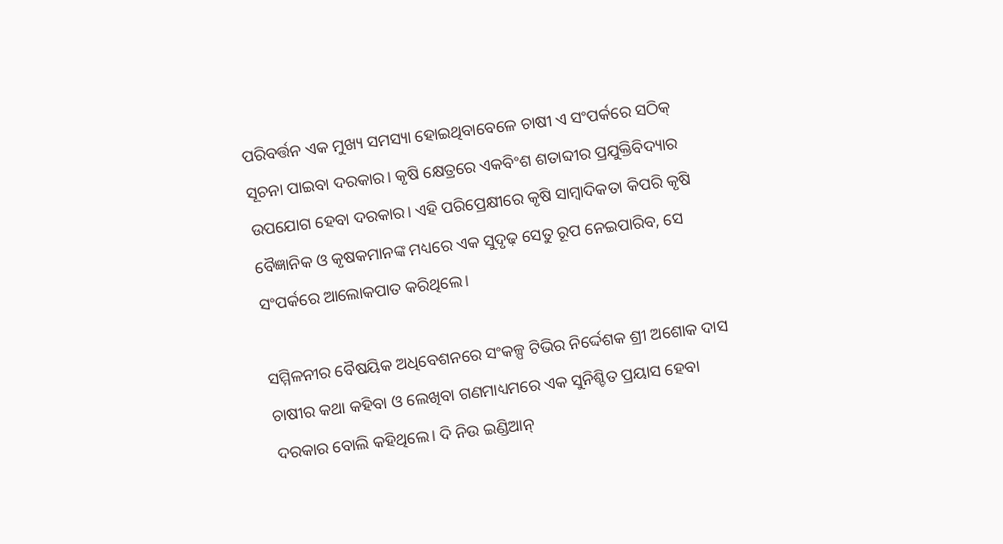ପରିବର୍ତ୍ତନ ଏକ ମୁଖ୍ୟ ସମସ୍ୟା ହୋଇଥିବାବେଳେ ଚାଷୀ ଏ ସଂପର୍କରେ ସଠିକ୍‌ ସୂଚନା ପାଇବା ଦରକାର। କୃଷି କ୍ଷେତ୍ରରେ ଏକବିଂଶ ଶତାବ୍ଦୀର ପ୍ରଯୁକ୍ତିବିଦ୍ୟାର ଉପଯୋଗ ହେବା ଦରକାର। ଏହି ପରିପ୍ରେକ୍ଷୀରେ କୃଷି ସାମ୍ବାଦିକତା କିପରି କୃଷି ବୈଜ୍ଞାନିକ ଓ କୃଷକମାନଙ୍କ ମଧ୍ୟରେ ଏକ ସୁଦୃଢ଼ ସେତୁ ରୂପ ନେଇପାରିବ, ସେ ସଂପର୍କରେ ଆଲୋକପାତ କରିଥିଲେ।

ସମ୍ମିଳନୀର ବୈଷୟିକ ଅଧିବେଶନରେ ସଂକଳ୍ପ ଟିଭିର ନିର୍ଦ୍ଦେଶକ ଶ୍ରୀ ଅଶୋକ ଦାସ ଚାଷୀର କଥା କହିବା ଓ ଲେଖିବା ଗଣମାଧ୍ୟମରେ ଏକ ସୁନିଶ୍ଚିତ ପ୍ରୟାସ ହେବା ଦରକାର ବୋଲି କହିଥିଲେ। ଦି ନିଉ ଇଣ୍ଡିଆନ୍‌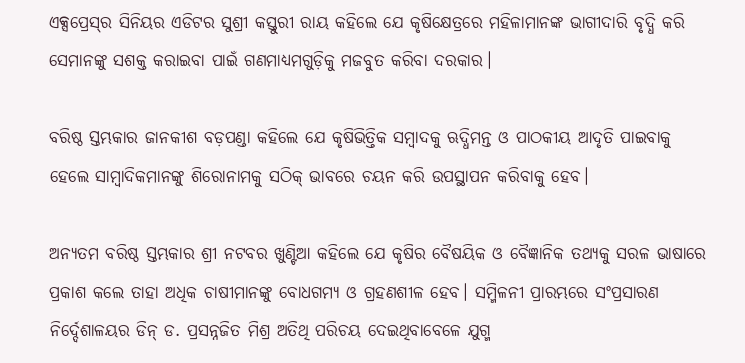ଏକ୍ସପ୍ରେସ୍‌ର ସିନିୟର ଏଡିଟର ସୁଶ୍ରୀ କସ୍ତୁରୀ ରାୟ କହିଲେ ଯେ କୃଷିକ୍ଷେତ୍ରରେ ମହିଳାମାନଙ୍କ ଭାଗୀଦାରି ବୃଦ୍ଧି କରି ସେମାନଙ୍କୁ ସଶକ୍ତ କରାଇବା ପାଇଁ ଗଣମାଧ୍ୟମଗୁଡ଼ିକୁ ମଜବୁତ କରିବା ଦରକାର।

ବରିଷ୍ଠ ସ୍ତମ୍ଭକାର ଜାନକୀଶ ବଡ଼ପଣ୍ଡା କହିଲେ ଯେ କୃଷିଭିତ୍ତିକ ସମ୍ବାଦକୁ ଋଦ୍ଧିମନ୍ତ ଓ ପାଠକୀୟ ଆଦୃତି ପାଇବାକୁ ହେଲେ ସାମ୍ବାଦିକମାନଙ୍କୁ ଶିରୋନାମକୁ ସଠିକ୍‌ ଭାବରେ ଚୟନ କରି ଉପସ୍ଥାପନ କରିବାକୁ ହେବ।

ଅନ୍ୟତମ ବରିଷ୍ଠ ସ୍ତମ୍ଭକାର ଶ୍ରୀ ନଟବର ଖୁଣ୍ଟିଆ କହିଲେ ଯେ କୃଷିର ବୈଷୟିକ ଓ ବୈଜ୍ଞାନିକ ତଥ୍ୟକୁ ସରଳ ଭାଷାରେ ପ୍ରକାଶ କଲେ ତାହା ଅଧିକ ଚାଷୀମାନଙ୍କୁ ବୋଧଗମ୍ୟ ଓ ଗ୍ରହଣଶୀଳ ହେବ। ସମ୍ମିଳନୀ ପ୍ରାରମ୍ଭରେ ସଂପ୍ରସାରଣ ନିର୍ଦ୍ଦେଶାଳୟର ଡିନ୍‌ ଡ. ପ୍ରସନ୍ନଜିତ ମିଶ୍ର ଅତିଥି ପରିଚୟ ଦେଇଥିବାବେଳେ ଯୁଗ୍ମ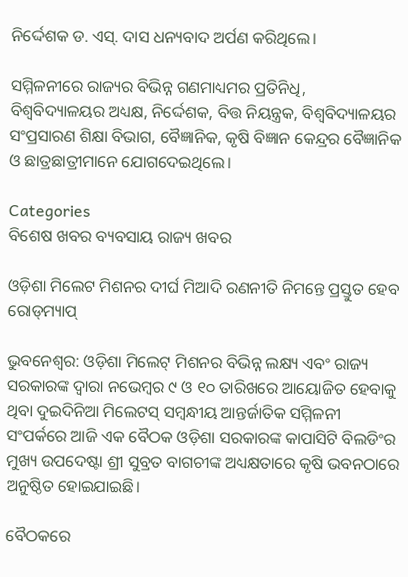ନିର୍ଦ୍ଦେଶକ ଡ. ଏସ୍‌. ଦାସ ଧନ୍ୟବାଦ ଅର୍ପଣ କରିଥିଲେ।

ସମ୍ମିଳନୀରେ ରାଜ୍ୟର ବିଭିନ୍ନ ଗଣମାଧ୍ୟମର ପ୍ରତିନିଧି, ବିଶ୍ୱବିଦ୍ୟାଳୟର ଅଧ୍ୟକ୍ଷ, ନିର୍ଦ୍ଦେଶକ, ବିତ୍ତ ନିୟନ୍ତ୍ରକ, ବିଶ୍ୱବିଦ୍ୟାଳୟର ସଂପ୍ରସାରଣ ଶିକ୍ଷା ବିଭାଗ, ବୈଜ୍ଞାନିକ, କୃଷି ବିଜ୍ଞାନ କେନ୍ଦ୍ରର ବୈଜ୍ଞାନିକ ଓ ଛାତ୍ରଛାତ୍ରୀମାନେ ଯୋଗଦେଇଥିଲେ।

Categories
ବିଶେଷ ଖବର ବ୍ୟବସାୟ ରାଜ୍ୟ ଖବର

ଓଡ଼ିଶା ମିଲେଟ ମିଶନର ଦୀର୍ଘ ମିଆଦି ରଣନୀତି ନିମନ୍ତେ ପ୍ରସ୍ତୁତ ହେବ ରୋଡ୍‌ମ୍ୟାପ୍‌

ଭୁବନେଶ୍ୱର: ଓଡ଼ିଶା ମିଲେଟ୍‌ ମିଶନର ବିଭିନ୍ନ ଲକ୍ଷ୍ୟ ଏବଂ ରାଜ୍ୟ ସରକାରଙ୍କ ଦ୍ୱାରା ନଭେମ୍ବର ୯ ଓ ୧୦ ତାରିଖରେ ଆୟୋଜିତ ହେବାକୁ ଥିବା ଦୁଇଦିନିଆ ମିଲେଟସ୍‌ ସମ୍ବନ୍ଧୀୟ ଆନ୍ତର୍ଜାତିକ ସମ୍ମିଳନୀ ସଂପର୍କରେ ଆଜି ଏକ ବୈଠକ ଓଡ଼ିଶା ସରକାରଙ୍କ କାପାସିଟି ବିଲଡିଂର ମୁଖ୍ୟ ଉପଦେଷ୍ଟା ଶ୍ରୀ ସୁବ୍ରତ ବାଗଚୀଙ୍କ ଅଧ୍ୟକ୍ଷତାରେ କୃଷି ଭବନଠାରେ ଅନୁଷ୍ଠିତ ହୋଇଯାଇଛି।

ବୈଠକରେ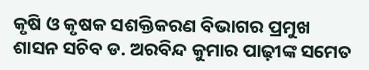କୃଷି ଓ କୃଷକ ସଶକ୍ତିକରଣ ବିଭାଗର ପ୍ରମୁଖ ଶାସନ ସଚିବ ଡ. ଅରବିନ୍ଦ କୁମାର ପାଢ଼ୀଙ୍କ ସମେତ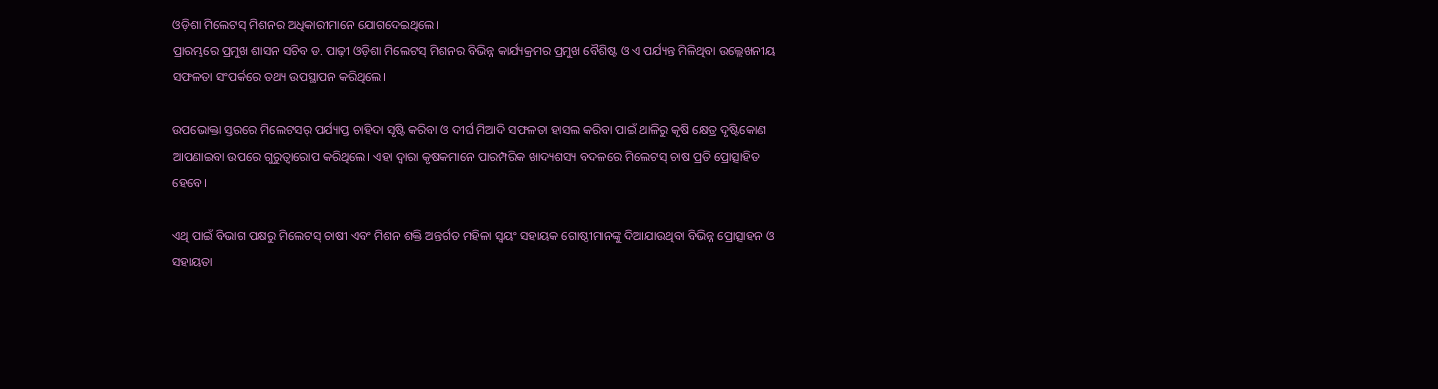ଓଡ଼ିଶା ମିଲେଟସ୍‌ ମିଶନର ଅଧିକାରୀମାନେ ଯୋଗଦେଇଥିଲେ।
ପ୍ରାରମ୍ଭରେ ପ୍ରମୁଖ ଶାସନ ସଚିବ ଡ. ପାଢ଼ୀ ଓଡ଼ିଶା ମିଲେଟସ୍‌ ମିଶନର ବିଭିନ୍ନ କାର୍ଯ୍ୟକ୍ରମର ପ୍ରମୁଖ ବୈଶିଷ୍ଟ ଓ ଏ ପର୍ଯ୍ୟନ୍ତ ମିଳିଥିବା ଉଲ୍ଲେଖନୀୟ ସଫଳତା ସଂପର୍କରେ ତଥ୍ୟ ଉପସ୍ଥାପନ କରିଥିଲେ।

ଉପଭୋକ୍ତା ସ୍ତରରେ ମିଲେଟସର୍‌ ପର୍ଯ୍ୟାପ୍ତ ଚାହିଦା ସୃଷ୍ଟି କରିବା ଓ ଦୀର୍ଘ ମିଆଦି ସଫଳତା ହାସଲ କରିବା ପାଇଁ ଥାଳିରୁ କୃଷି କ୍ଷେତ୍ର ଦୃଷ୍ଟିକୋଣ ଆପଣାଇବା ଉପରେ ଗୁରୁତ୍ୱାରୋପ କରିଥିଲେ। ଏହା ଦ୍ୱାରା କୃଷକମାନେ ପାରମ୍ପରିକ ଖାଦ୍ୟଶସ୍ୟ ବଦଳରେ ମିଲେଟସ୍‌ ଚାଷ ପ୍ରତି ପ୍ରୋତ୍ସାହିତ ହେବେ।

ଏଥି ପାଇଁ ବିଭାଗ ପକ୍ଷରୁ ମିଲେଟସ୍‌ ଚାଷୀ ଏବଂ ମିଶନ ଶକ୍ତି ଅନ୍ତର୍ଗତ ମହିଳା ସ୍ୱୟଂ ସହାୟକ ଗୋଷ୍ଠୀମାନଙ୍କୁ ଦିଆଯାଉଥିବା ବିଭିନ୍ନ ପ୍ରୋତ୍ସାହନ ଓ ସହାୟତା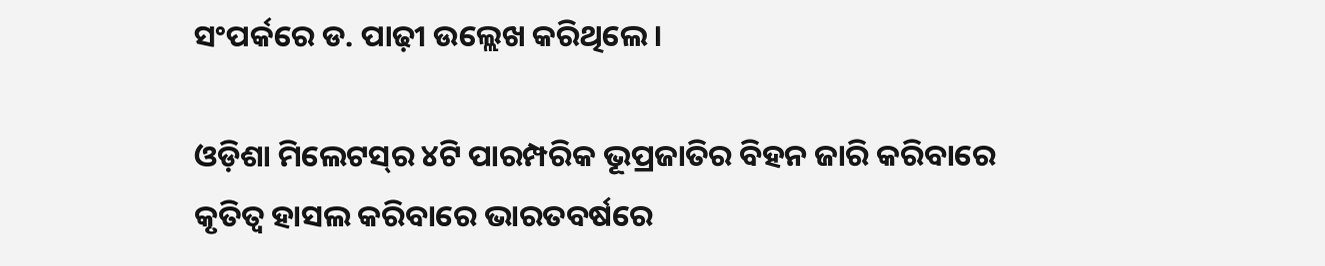ସଂପର୍କରେ ଡ. ପାଢ଼ୀ ଉଲ୍ଲେଖ କରିଥିଲେ।

ଓଡ଼ିଶା ମିଲେଟସ୍‌ର ୪ଟି ପାରମ୍ପରିକ ଭୂପ୍ରଜାତିର ବିହନ ଜାରି କରିବାରେ କୃତିତ୍ୱ ହାସଲ କରିବାରେ ଭାରତବର୍ଷରେ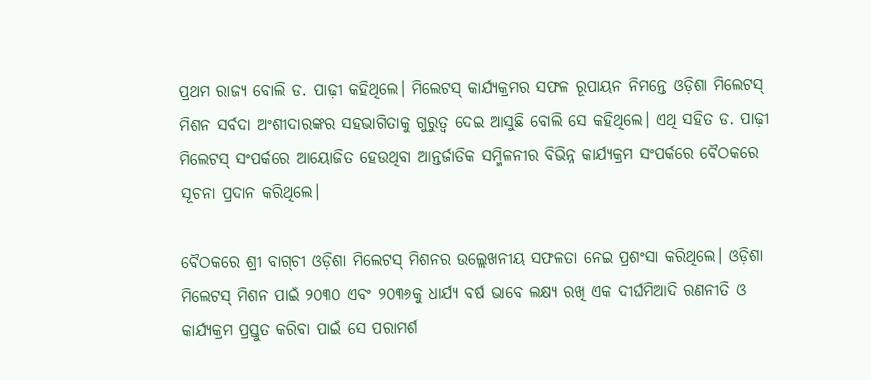ପ୍ରଥମ ରାଜ୍ୟ ବୋଲି ଡ. ପାଢ଼ୀ କହିଥିଲେ। ମିଲେଟସ୍‌ କାର୍ଯ୍ୟକ୍ରମର ସଫଳ ରୂପାୟନ ନିମନ୍ତେ ଓଡ଼ିଶା ମିଲେଟସ୍‌ ମିଶନ ସର୍ବଦା ଅଂଶୀଦାରଙ୍କର ସହଭାଗିତାକୁ ଗୁରୁତ୍ୱ ଦେଇ ଆସୁଛି ବୋଲି ସେ କହିଥିଲେ। ଏଥି ସହିତ ଡ. ପାଢ଼ୀ ମିଲେଟସ୍‌ ସଂପର୍କରେ ଆୟୋଜିତ ହେଉଥିବା ଆନ୍ତର୍ଜାତିକ ସମ୍ମିଳନୀର ବିଭିନ୍ନ କାର୍ଯ୍ୟକ୍ରମ ସଂପର୍କରେ ବୈଠକରେ ସୂଚନା ପ୍ରଦାନ କରିଥିଲେ।

ବୈଠକରେ ଶ୍ରୀ ବାଗ୍‌ଚୀ ଓଡ଼ିଶା ମିଲେଟସ୍‌ ମିଶନର ଉଲ୍ଲେଖନୀୟ ସଫଳତା ନେଇ ପ୍ରଶଂସା କରିଥିଲେ। ଓଡ଼ିଶା ମିଲେଟସ୍‌ ମିଶନ ପାଇଁ ୨୦୩୦ ଏବଂ ୨୦୩୬କୁ ଧାର୍ଯ୍ୟ ବର୍ଷ ଭାବେ ଲକ୍ଷ୍ୟ ରଖି ଏକ ଦୀର୍ଘମିଆଦି ରଣନୀତି ଓ କାର୍ଯ୍ୟକ୍ରମ ପ୍ରସ୍ତୁତ କରିବା ପାଇଁ ସେ ପରାମର୍ଶ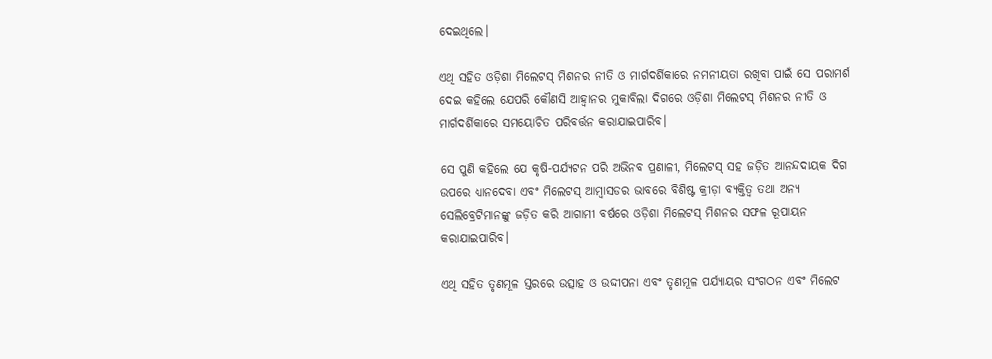ଦେଇଥିଲେ।

ଏଥି ସହିତ ଓଡ଼ିଶା ମିଲେଟସ୍‌ ମିଶନର ନୀତି ଓ ମାର୍ଗଦର୍ଶିକାରେ ନମନୀୟତା ରଖିବା ପାଇଁ ସେ ପରାମର୍ଶ ଦେଇ କହିଲେ ଯେପରି କୌଣସି ଆହ୍ୱାନର ମୁକାବିଲା ଦିଗରେ ଓଡ଼ିଶା ମିଲେଟସ୍‌ ମିଶନର ନୀତି ଓ ମାର୍ଗଦର୍ଶିକାରେ ସମୟୋଚିତ ପରିବର୍ତ୍ତନ କରାଯାଇପାରିବ।

ସେ ପୁଣି କହିଲେ ଯେ କୃଷି-ପର୍ଯ୍ୟଟନ ପରି ଅଭିନବ ପ୍ରଣାଳୀ, ମିଲେଟସ୍‌ ସହ ଜଡ଼ିତ ଆନନ୍ଦଦାୟକ ଦିଗ ଉପରେ ଧ୍ୟାନଦେବା ଏବଂ ମିଲେଟସ୍‌ ଆମ୍ବାସଡର ଭାବରେ ବିଶିଷ୍ଟ କ୍ରୀଡ଼ା ବ୍ୟକ୍ତିତ୍ୱ ତଥା ଅନ୍ୟ ସେଲିବ୍ରେଟିମାନଙ୍କୁ ଜଡ଼ିତ କରି ଆଗାମୀ ବର୍ଷରେ ଓଡ଼ିଶା ମିଲେଟସ୍‌ ମିଶନର ସଫଳ ରୂପାୟନ କରାଯାଇପାରିବ।

ଏଥି ସହିତ ତୃଣମୂଳ ସ୍ତରରେ ଉତ୍ସାହ ଓ ଉଦ୍ଦୀପନା ଏବଂ ତୃଣମୂଳ ପର୍ଯ୍ୟାୟର ସଂଗଠନ ଏବଂ ମିଲେଟ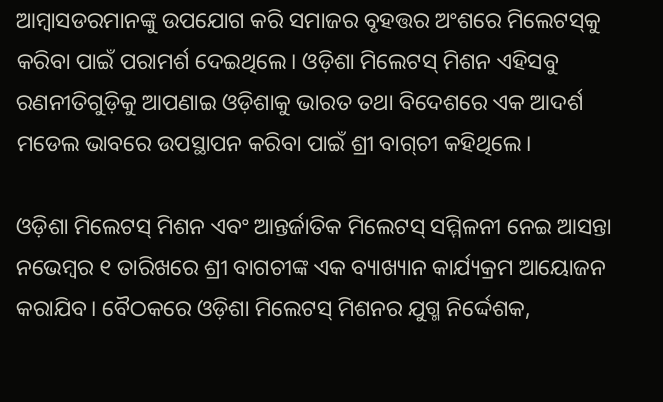ଆମ୍ବାସଡରମାନଙ୍କୁ ଉପଯୋଗ କରି ସମାଜର ବୃହତ୍ତର ଅଂଶରେ ମିଲେଟସ୍‌କୁ କରିବା ପାଇଁ ପରାମର୍ଶ ଦେଇଥିଲେ। ଓଡ଼ିଶା ମିଲେଟସ୍‌ ମିଶନ ଏହିସବୁ ରଣନୀତିଗୁଡ଼ିକୁ ଆପଣାଇ ଓଡ଼ିଶାକୁ ଭାରତ ତଥା ବିଦେଶରେ ଏକ ଆଦର୍ଶ ମଡେଲ ଭାବରେ ଉପସ୍ଥାପନ କରିବା ପାଇଁ ଶ୍ରୀ ବାଗ୍‌ଚୀ କହିଥିଲେ।

ଓଡ଼ିଶା ମିଲେଟସ୍‌ ମିଶନ ଏବଂ ଆନ୍ତର୍ଜାତିକ ମିଲେଟସ୍‌ ସମ୍ମିଳନୀ ନେଇ ଆସନ୍ତା ନଭେମ୍ବର ୧ ତାରିଖରେ ଶ୍ରୀ ବାଗଚୀଙ୍କ ଏକ ବ୍ୟାଖ୍ୟାନ କାର୍ଯ୍ୟକ୍ରମ ଆୟୋଜନ କରାଯିବ। ବୈଠକରେ ଓଡ଼ିଶା ମିଲେଟସ୍‌ ମିଶନର ଯୁଗ୍ମ ନିର୍ଦ୍ଦେଶକ,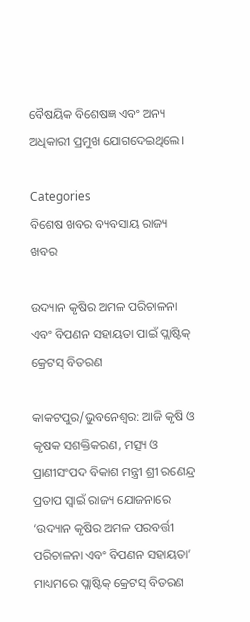ବୈଷୟିକ ବିଶେଷଜ୍ଞ ଏବଂ ଅନ୍ୟ ଅଧିକାରୀ ପ୍ରମୁଖ ଯୋଗଦେଇଥିଲେ।

Categories
ବିଶେଷ ଖବର ବ୍ୟବସାୟ ରାଜ୍ୟ ଖବର

ଉଦ୍ୟାନ କୃଷିର ଅମଳ ପରିଚାଳନା ଏବଂ ବିପଣନ ସହାୟତା ପାଇଁ ପ୍ଲାଷ୍ଟିକ୍‌ କ୍ରେଟସ୍‌ ବିତରଣ

କାକଟପୁର/ଭୁବନେଶ୍ୱର: ଆଜି କୃଷି ଓ କୃଷକ ସଶକ୍ତିକରଣ, ମତ୍ସ୍ୟ ଓ ପ୍ରାଣୀସଂପଦ ବିକାଶ ମନ୍ତ୍ରୀ ଶ୍ରୀ ରଣେନ୍ଦ୍ର ପ୍ରତାପ ସ୍ୱାଇଁ ରାଜ୍ୟ ଯୋଜନାରେ ‘ଉଦ୍ୟାନ କୃଷିର ଅମଳ ପରବର୍ତ୍ତୀ ପରିଚାଳନା ଏବଂ ବିପଣନ ସହାୟତା’ ମାଧ୍ୟମରେ ପ୍ଲାଷ୍ଟିକ୍‌ କ୍ରେଟସ୍‌ ବିତରଣ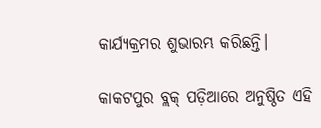କାର୍ଯ୍ୟକ୍ରମର ଶୁଭାରମ୍ଭ କରିଛନ୍ତି।

କାକଟପୁର ବ୍ଲକ୍‌ ପଡ଼ିଆରେ ଅନୁଷ୍ଠିତ ଏହି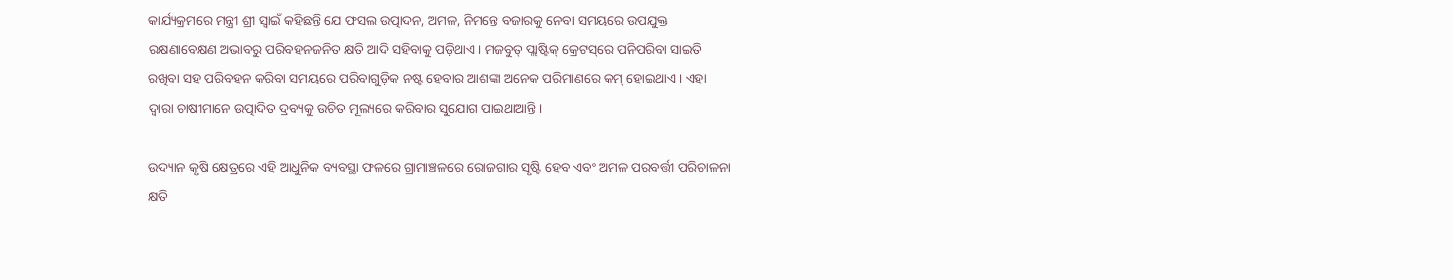କାର୍ଯ୍ୟକ୍ରମରେ ମନ୍ତ୍ରୀ ଶ୍ରୀ ସ୍ୱାଇଁ କହିଛନ୍ତି ଯେ ଫସଲ ଉତ୍ପାଦନ, ଅମଳ, ନିମନ୍ତେ ବଜାରକୁ ନେବା ସମୟରେ ଉପଯୁକ୍ତ ରକ୍ଷଣାବେକ୍ଷଣ ଅଭାବରୁ ପରିବହନଜନିତ କ୍ଷତି ଆଦି ସହିବାକୁ ପଡ଼ିଥାଏ। ମଜବୁତ୍‌ ପ୍ଲାଷ୍ଟିକ୍‌ କ୍ରେଟସ୍‌ରେ ପନିପରିବା ସାଇତି ରଖିବା ସହ ପରିବହନ କରିବା ସମୟରେ ପରିବାଗୁଡ଼ିକ ନଷ୍ଟ ହେବାର ଆଶଙ୍କା ଅନେକ ପରିମାଣରେ କମ୍‌ ହୋଇଥାଏ। ଏହା ଦ୍ୱାରା ଚାଷୀମାନେ ଉତ୍ପାଦିତ ଦ୍ରବ୍ୟକୁ ଉଚିତ ମୂଲ୍ୟରେ କରିବାର ସୁଯୋଗ ପାଇଥାଆନ୍ତି।

ଉଦ୍ୟାନ କୃଷି କ୍ଷେତ୍ରରେ ଏହି ଆଧୁନିକ ବ୍ୟବସ୍ଥା ଫଳରେ ଗ୍ରାମାଞ୍ଚଳରେ ରୋଜଗାର ସୃଷ୍ଟି ହେବ ଏବଂ ଅମଳ ପରବର୍ତ୍ତୀ ପରିଚାଳନା କ୍ଷତି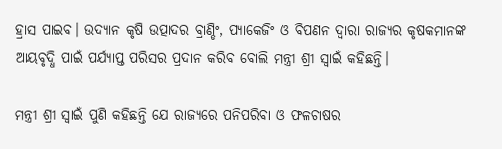ହ୍ରାସ ପାଇବ। ଉଦ୍ୟାନ କୃଷି ଉତ୍ପାଦର ବ୍ରାଣ୍ଡିଂ, ପ୍ୟାକେଜିଂ ଓ ବିପଣନ ଦ୍ୱାରା ରାଜ୍ୟର କୃଷକମାନଙ୍କ ଆୟବୃଦ୍ଧି ପାଇଁ ପର୍ଯ୍ୟାପ୍ତ ପରିସର ପ୍ରଦାନ କରିବ ବୋଲି ମନ୍ତ୍ରୀ ଶ୍ରୀ ସ୍ୱାଇଁ କହିଛନ୍ତି।

ମନ୍ତ୍ରୀ ଶ୍ରୀ ସ୍ୱାଇଁ ପୁଣି କହିଛନ୍ତି ଯେ ରାଜ୍ୟରେ ପନିପରିବା ଓ ଫଳଚାଷର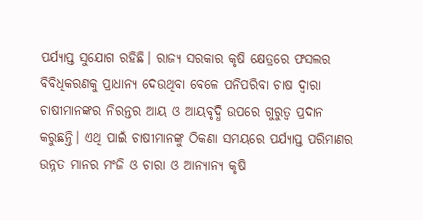ପର୍ଯ୍ୟାପ୍ତ ସୁଯୋଗ ରହିଛି। ରାଜ୍ୟ ସରକାର କୃଷି କ୍ଷେତ୍ରରେ ଫସଲର ବିବିଧିକରଣକୁ ପ୍ରାଧାନ୍ୟ ଦେଉଥିବା ବେଳେ ପନିପରିବା ଚାଷ ଦ୍ୱାରା ଚାଷୀମାନଙ୍କର ନିରନ୍ତର ଆୟ ଓ ଆୟବୃଦ୍ଧି ଉପରେ ଗୁରୁତ୍ୱ ପ୍ରଦାନ କରୁଛନ୍ତି। ଏଥି ପାଇଁ ଚାଷୀମାନଙ୍କୁ ଠିକଣା ସମୟରେ ପର୍ଯ୍ୟାପ୍ତ ପରିମାଣର ଉନ୍ନତ ମାନର ମଂଜି ଓ ଚାରା ଓ ଆନ୍ୟାନ୍ୟ କୃଷି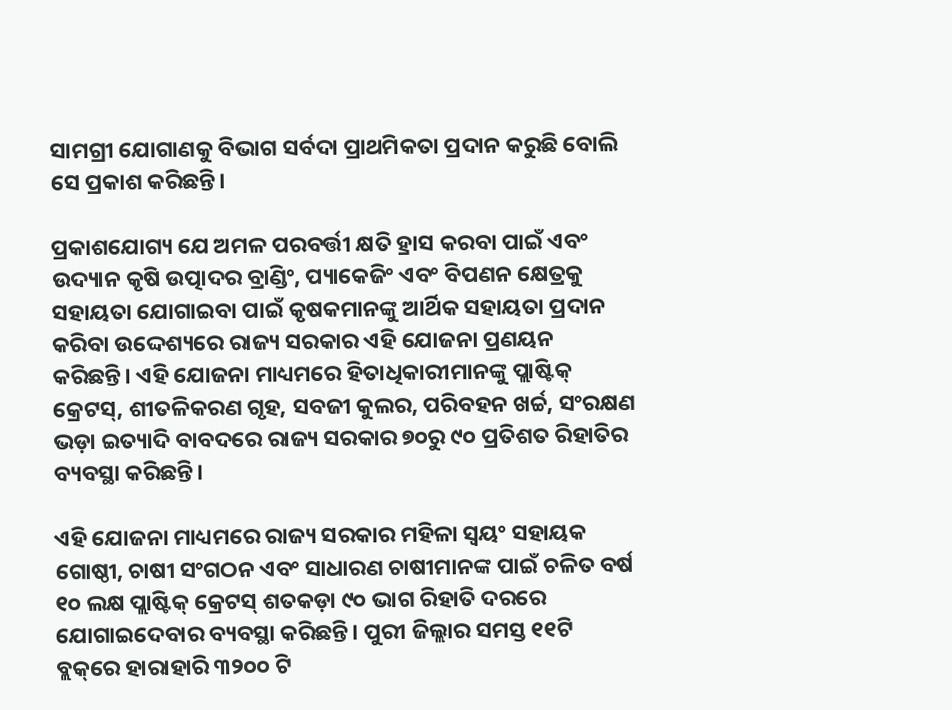ସାମଗ୍ରୀ ଯୋଗାଣକୁ ବିଭାଗ ସର୍ବଦା ପ୍ରାଥମିକତା ପ୍ରଦାନ କରୁଛି ବୋଲି ସେ ପ୍ରକାଶ କରିଛନ୍ତି।

ପ୍ରକାଶଯୋଗ୍ୟ ଯେ ଅମଳ ପରବର୍ତ୍ତୀ କ୍ଷତି ହ୍ରାସ କରବା ପାଇଁ ଏବଂ ଉଦ୍ୟାନ କୃଷି ଉତ୍ପାଦର ବ୍ରାଣ୍ଡିଂ, ପ୍ୟାକେଜିଂ ଏବଂ ବିପଣନ କ୍ଷେତ୍ରକୁ ସହାୟତା ଯୋଗାଇବା ପାଇଁ କୃଷକମାନଙ୍କୁ ଆର୍ଥିକ ସହାୟତା ପ୍ରଦାନ କରିବା ଉଦ୍ଦେଶ୍ୟରେ ରାଜ୍ୟ ସରକାର ଏହି ଯୋଜନା ପ୍ରଣୟନ କରିଛନ୍ତି। ଏହି ଯୋଜନା ମାଧ୍ୟମରେ ହିତାଧିକାରୀମାନଙ୍କୁ ପ୍ଲାଷ୍ଟିକ୍‌ କ୍ରେଟସ୍‌, ଶୀତଳିକରଣ ଗୃହ, ସବଜୀ କୁଲର, ପରିବହନ ଖର୍ଚ୍ଚ, ସଂରକ୍ଷଣ ଭଡ଼ା ଇତ୍ୟାଦି ବାବଦରେ ରାଜ୍ୟ ସରକାର ୭୦ରୁ ୯୦ ପ୍ରତିଶତ ରିହାତିର ବ୍ୟବସ୍ଥା କରିଛନ୍ତି।

ଏହି ଯୋଜନା ମାଧ୍ୟମରେ ରାଜ୍ୟ ସରକାର ମହିଳା ସ୍ୱୟଂ ସହାୟକ ଗୋଷ୍ଠୀ, ଚାଷୀ ସଂଗଠନ ଏବଂ ସାଧାରଣ ଚାଷୀମାନଙ୍କ ପାଇଁ ଚଳିତ ବର୍ଷ ୧୦ ଲକ୍ଷ ପ୍ଲାଷ୍ଟିକ୍‌ କ୍ରେଟସ୍‌ ଶତକଡ଼ା ୯୦ ଭାଗ ରିହାତି ଦରରେ ଯୋଗାଇଦେବାର ବ୍ୟବସ୍ଥା କରିଛନ୍ତି। ପୁରୀ ଜିଲ୍ଲାର ସମସ୍ତ ୧୧ଟି ବ୍ଲକ୍‌ରେ ହାରାହାରି ୩୨୦୦ ଟି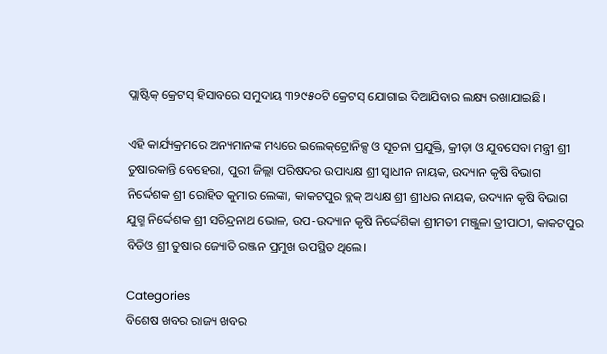ପ୍ଲାଷ୍ଟିକ୍‌ କ୍ରେଟସ୍‌ ହିସାବରେ ସମୁଦାୟ ୩୨୯୫୦ଟି କ୍ରେଟସ୍‌ ଯୋଗାଇ ଦିଆଯିବାର ଲକ୍ଷ୍ୟ ରଖାଯାଇଛି।

ଏହି କାର୍ଯ୍ୟକ୍ରମରେ ଅନ୍ୟମାନଙ୍କ ମଧ୍ୟରେ ଇଲେକ୍‌ଟ୍ରୋନିକ୍ସ ଓ ସୂଚନା ପ୍ରଯୁକ୍ତି, କ୍ରୀଡ଼ା ଓ ଯୁବସେବା ମନ୍ତ୍ରୀ ଶ୍ରୀ ତୁଷାରକାନ୍ତି ବେହେରା, ପୁରୀ ଜିଲ୍ଲା ପରିଷଦର ଉପାଧ୍ୟକ୍ଷ ଶ୍ରୀ ସ୍ୱାଧୀନ ନାୟକ, ଉଦ୍ୟାନ କୃଷି ବିଭାଗ ନିର୍ଦ୍ଦେଶକ ଶ୍ରୀ ରୋହିତ କୁମାର ଲେଙ୍କା, କାକଟପୁର ବ୍ଲକ୍‌ ଅଧ୍ୟକ୍ଷ ଶ୍ରୀ ଶ୍ରୀଧର ନାୟକ, ଉଦ୍ୟାନ କୃଷି ବିଭାଗ ଯୁଗ୍ମ ନିର୍ଦ୍ଦେଶକ ଶ୍ରୀ ସଚିନ୍ଦ୍ରନାଥ ଭୋଳ, ଉପ-ଉଦ୍ୟାନ କୃଷି ନିର୍ଦ୍ଦେଶିକା ଶ୍ରୀମତୀ ମଞ୍ଜୁଳା ତ୍ରୀପାଠୀ, କାକଟପୁର ବିଡିଓ ଶ୍ରୀ ତୁଷାର ଜ୍ୟୋତି ରଞ୍ଜନ ପ୍ରମୁଖ ଉପସ୍ଥିତ ଥିଲେ।

Categories
ବିଶେଷ ଖବର ରାଜ୍ୟ ଖବର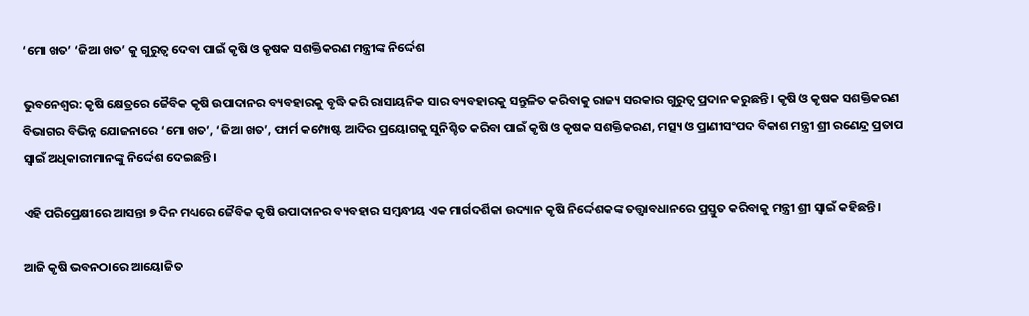‘ମୋ ଖତ’ ‘ଜିଆ ଖତ’ କୁ ଗୁରୁତ୍ବ ଦେବା ପାଇଁ କୃଷି ଓ କୃଷକ ସଶକ୍ତିକରଣ ମନ୍ତ୍ରୀଙ୍କ ନିର୍ଦ୍ଦେଶ

ଭୁବନେଶ୍ବର: କୃଷି କ୍ଷେତ୍ରରେ ଜୈବିକ କୃଷି ଉପାଦାନର ବ୍ୟବହାରକୁ ବୃଦ୍ଧି କରି ରାସାୟନିକ ସାର ବ୍ୟବହାରକୁ ସନ୍ତୁଳିତ କରିବାକୁ ରାଜ୍ୟ ସରକାର ଗୁରୁତ୍ୱ ପ୍ରଦାନ କରୁଛନ୍ତି । କୃଷି ଓ କୃଷକ ସଶକ୍ତିକରଣ ବିଭାଗର ବିଭିନ୍ନ ଯୋଜନାରେ ‘ମୋ ଖତ’, ‘ଜିଆ ଖତ’, ଫାର୍ମ କମ୍ପୋଷ୍ଟ ଆଦିର ପ୍ରୟୋଗକୁ ସୁନିଶ୍ଚିତ କରିବା ପାଇଁ କୃଷି ଓ କୃଷକ ସଶକ୍ତିକରଣ, ମତ୍ସ୍ୟ ଓ ପ୍ରାଣୀସଂପଦ ବିକାଶ ମନ୍ତ୍ରୀ ଶ୍ରୀ ରଣେନ୍ଦ୍ର ପ୍ରତାପ ସ୍ୱାଇଁ ଅଧିକାରୀମାନଙ୍କୁ ନିର୍ଦ୍ଦେଶ ଦେଇଛନ୍ତି।

ଏହି ପରିପ୍ରେକ୍ଷୀରେ ଆସନ୍ତା ୭ ଦିନ ମଧ୍ୟରେ ଜୈବିକ କୃଷି ଉପାଦାନର ବ୍ୟବହାର ସମ୍ବନ୍ଧୀୟ ଏକ ମାର୍ଗଦର୍ଶିକା ଉଦ୍ୟାନ କୃଷି ନିର୍ଦ୍ଦେଶକଙ୍କ ତତ୍ତ୍ୱାବଧାନରେ ପ୍ରସ୍ତୁତ କରିବାକୁ ମନ୍ତ୍ରୀ ଶ୍ରୀ ସ୍ୱାଇଁ କହିଛନ୍ତି।

ଆଜି କୃଷି ଭବନଠାରେ ଆୟୋଜିତ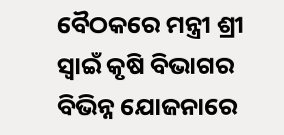ବୈଠକରେ ମନ୍ତ୍ରୀ ଶ୍ରୀ ସ୍ୱାଇଁ କୃଷି ବିଭାଗର ବିଭିନ୍ନ ଯୋଜନାରେ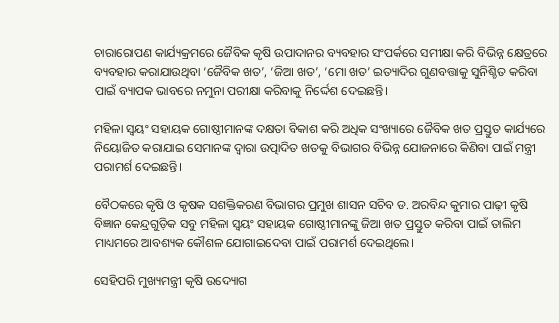ଚାରାରୋପଣ କାର୍ଯ୍ୟକ୍ରମରେ ଜୈବିକ କୃଷି ଉପାଦାନର ବ୍ୟବହାର ସଂପର୍କରେ ସମୀକ୍ଷା କରି ବିଭିନ୍ନ କ୍ଷେତ୍ରରେ ବ୍ୟବହାର କରାଯାଉଥିବା ‘ଜୈବିକ ଖତ’, ‘ଜିଆ ଖତ’, ‘ମୋ ଖତ’ ଇତ୍ୟାଦିର ଗୁଣବତ୍ତାକୁ ସୁନିଶ୍ଚିତ କରିବା ପାଇଁ ବ୍ୟାପକ ଭାବରେ ନମୁନା ପରୀକ୍ଷା କରିବାକୁ ନିର୍ଦ୍ଦେଶ ଦେଇଛନ୍ତି।

ମହିଳା ସ୍ୱୟଂ ସହାୟକ ଗୋଷ୍ଠୀମାନଙ୍କ ଦକ୍ଷତା ବିକାଶ କରି ଅଧିକ ସଂଖ୍ୟାରେ ଜୈବିକ ଖତ ପ୍ରସ୍ତୁତ କାର୍ଯ୍ୟରେ ନିୟୋଜିତ କରାଯାଇ ସେମାନଙ୍କ ଦ୍ୱାରା ଉତ୍ପାଦିତ ଖତକୁ ବିଭାଗର ବିଭିନ୍ନ ଯୋଜନାରେ କିଣିବା ପାଇଁ ମନ୍ତ୍ରୀ ପରାମର୍ଶ ଦେଇଛନ୍ତି।

ବୈଠକରେ କୃଷି ଓ କୃଷକ ସଶକ୍ତିକରଣ ବିଭାଗର ପ୍ରମୁଖ ଶାସନ ସଚିବ ଡ. ଅରବିନ୍ଦ କୁମାର ପାଢ଼ୀ କୃଷି ବିଜ୍ଞାନ କେନ୍ଦ୍ରଗୁଡ଼ିକ ସବୁ ମହିଳା ସ୍ୱୟଂ ସହାୟକ ଗୋଷ୍ଠୀମାନଙ୍କୁ ଜିଆ ଖତ ପ୍ରସ୍ତୁତ କରିବା ପାଇଁ ତାଲିମ ମାଧ୍ୟମରେ ଆବଶ୍ୟକ କୌଶଳ ଯୋଗାଇଦେବା ପାଇଁ ପରାମର୍ଶ ଦେଇଥିଲେ।

ସେହିପରି ମୁଖ୍ୟମନ୍ତ୍ରୀ କୃଷି ଉଦ୍ୟୋଗ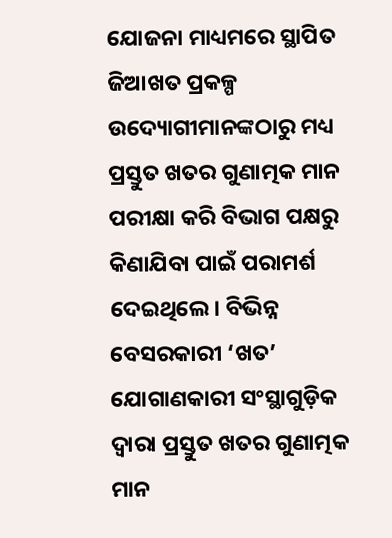ଯୋଜନା ମାଧ୍ୟମରେ ସ୍ଥାପିତ ଜିଆଖତ ପ୍ରକଳ୍ପ ଉଦ୍ୟୋଗୀମାନଙ୍କଠାରୁ ମଧ୍ୟ ପ୍ରସ୍ତୁତ ଖତର ଗୁଣାତ୍ମକ ମାନ ପରୀକ୍ଷା କରି ବିଭାଗ ପକ୍ଷରୁ କିଣାଯିବା ପାଇଁ ପରାମର୍ଶ ଦେଇଥିଲେ। ବିଭିନ୍ନ ବେସରକାରୀ ‘ଖତ’ ଯୋଗାଣକାରୀ ସଂସ୍ଥାଗୁଡ଼ିକ ଦ୍ୱାରା ପ୍ରସ୍ତୁତ ଖତର ଗୁଣାତ୍ମକ ମାନ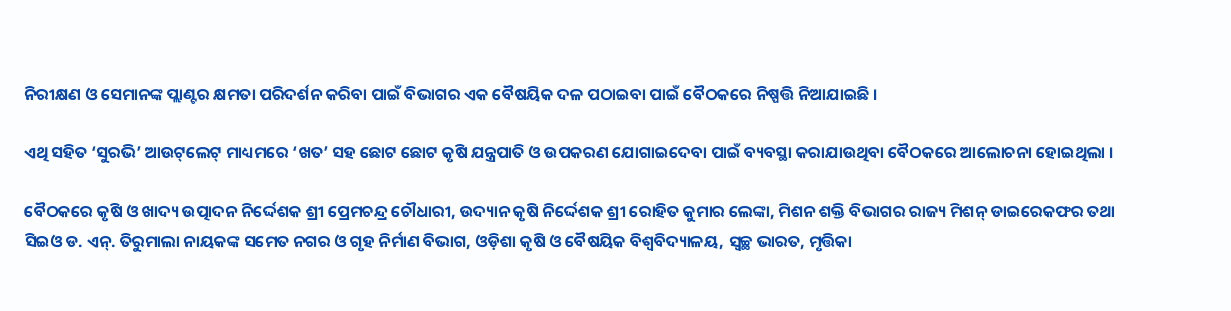ନିରୀକ୍ଷଣ ଓ ସେମାନଙ୍କ ପ୍ଲାଣ୍ଟର କ୍ଷମତା ପରିଦର୍ଶନ କରିବା ପାଇଁ ବିଭାଗର ଏକ ବୈଷୟିକ ଦଳ ପଠାଇବା ପାଇଁ ବୈଠକରେ ନିଷ୍ପତ୍ତି ନିଆଯାଇଛି ।

ଏଥି ସହିତ ‘ସୁରଭି’ ଆଉଟ୍‌ଲେଟ୍‌ ମାଧ୍ୟମରେ ‘ଖତ’ ସହ ଛୋଟ ଛୋଟ କୃଷି ଯନ୍ତ୍ରପାତି ଓ ଉପକରଣ ଯୋଗାଇଦେବା ପାଇଁ ବ୍ୟବସ୍ଥା କରାଯାଉଥିବା ବୈଠକରେ ଆଲୋଚନା ହୋଇଥିଲା ।

ବୈଠକରେ କୃଷି ଓ ଖାଦ୍ୟ ଉତ୍ପାଦନ ନିର୍ଦ୍ଦେଶକ ଶ୍ରୀ ପ୍ରେମଚନ୍ଦ୍ର ଚୌଧାରୀ, ଉଦ୍ୟାନ କୃଷି ନିର୍ଦ୍ଦେଶକ ଶ୍ରୀ ରୋହିତ କୁମାର ଲେଙ୍କା, ମିଶନ ଶକ୍ତି ବିଭାଗର ରାଜ୍ୟ ମିଶନ୍‌ ଡାଇରେକଫର ତଥା ସିଇଓ ଡ. ଏନ୍‌. ତିରୁମାଲା ନାୟକଙ୍କ ସମେତ ନଗର ଓ ଗୃହ ନିର୍ମାଣ ବିଭାଗ, ଓଡ଼ିଶା କୃଷି ଓ ବୈଷୟିକ ବିଶ୍ୱବିଦ୍ୟାଳୟ, ସ୍ୱଚ୍ଛ ଭାରତ, ମୃତ୍ତିକା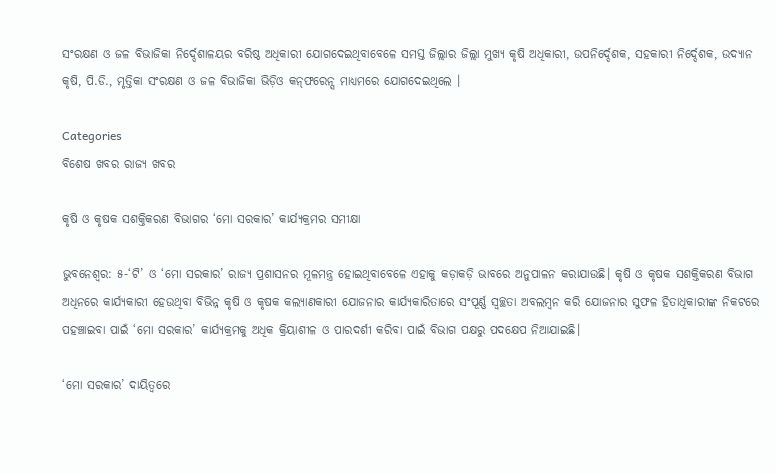ସଂରକ୍ଷଣ ଓ ଜଳ ବିଭାଜିକା ନିର୍ଦ୍ଦେଶାଳୟର ବରିଷ୍ଠ ଅଧିକାରୀ ଯୋଗଦେଇଥିବାବେଳେ ସମସ୍ତ ଜିଲ୍ଲାର ଜିଲ୍ଲା ମୁଖ୍ୟ କୃଷି ଅଧିକାରୀ, ଉପନିର୍ଦ୍ଦେଶକ, ସହକାରୀ ନିର୍ଦ୍ଦେଶକ, ଉଦ୍ୟାନ କୃଷି, ପି.ଡି., ମୃତ୍ତିକା ସଂରକ୍ଷଣ ଓ ଜଳ ବିଭାଜିକା ଭିଡ଼ିଓ କନ୍‌ଫରେନ୍ସ ମାଧ୍ୟମରେ ଯୋଗଦେଇଥିଲେ ।

Categories
ବିଶେଷ ଖବର ରାଜ୍ୟ ଖବର

କୃଷି ଓ କୃଷକ ସଶକ୍ତିକରଣ ବିଭାଗର ‘ମୋ ସରକାର’ କାର୍ଯ୍ୟକ୍ରମର ସମୀକ୍ଷା

ଭୁବନେଶ୍ୱର: ୫-‘ଟି’ ଓ ‘ମୋ ସରକାର’ ରାଜ୍ୟ ପ୍ରଶାସନର ମୂଳମନ୍ତ୍ର ହୋଇଥିବାବେଳେ ଏହାକୁ କଡ଼ାକଡ଼ି ଭାବରେ ଅନୁପାଳନ କରାଯାଉଛି। କୃଷି ଓ କୃଷକ ସଶକ୍ତିକରଣ ବିଭାଗ ଅଧିନରେ କାର୍ଯ୍ୟକାରୀ ହେଉଥିବା ବିଭିନ୍ନ କୃଷି ଓ କୃଷକ କଲ୍ୟାଣକାରୀ ଯୋଜନାର କାର୍ଯ୍ୟକାରିତାରେ ସଂପୂର୍ଣ୍ଣ ସ୍ୱଚ୍ଛତା ଅବଲମ୍ବନ କରି ଯୋଜନାର ସୁଫଳ ହିତାଧିକାରୀଙ୍କ ନିକଟରେ ପହଞ୍ଚାଇବା ପାଇଁ ‘ମୋ ସରକାର’ କାର୍ଯ୍ୟକ୍ରମକୁ ଅଧିକ କ୍ରିୟାଶୀଳ ଓ ପାରଦର୍ଶୀ କରିବା ପାଇଁ ବିଭାଗ ପକ୍ଷରୁ ପଦକ୍ଷେପ ନିଆଯାଇଛି।

‘ମୋ ସରକାର’ ଦାୟିତ୍ୱରେ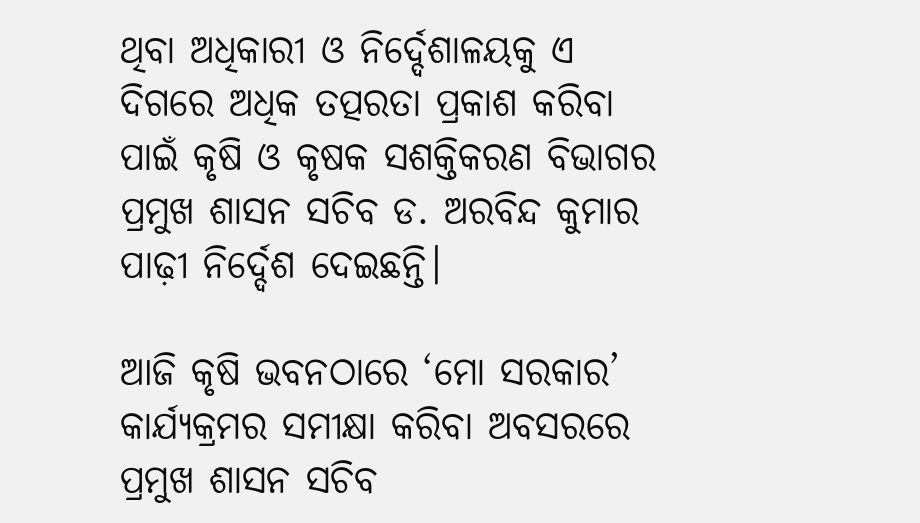ଥିବା ଅଧିକାରୀ ଓ ନିର୍ଦ୍ଦେଶାଳୟକୁ ଏ ଦିଗରେ ଅଧିକ ତତ୍ପରତା ପ୍ରକାଶ କରିବା ପାଇଁ କୃଷି ଓ କୃଷକ ସଶକ୍ତିକରଣ ବିଭାଗର ପ୍ରମୁଖ ଶାସନ ସଚିବ ଡ. ଅରବିନ୍ଦ କୁମାର ପାଢ଼ୀ ନିର୍ଦ୍ଦେଶ ଦେଇଛନ୍ତି।

ଆଜି କୃଷି ଭବନଠାରେ ‘ମୋ ସରକାର’ କାର୍ଯ୍ୟକ୍ରମର ସମୀକ୍ଷା କରିବା ଅବସରରେ ପ୍ରମୁଖ ଶାସନ ସଚିବ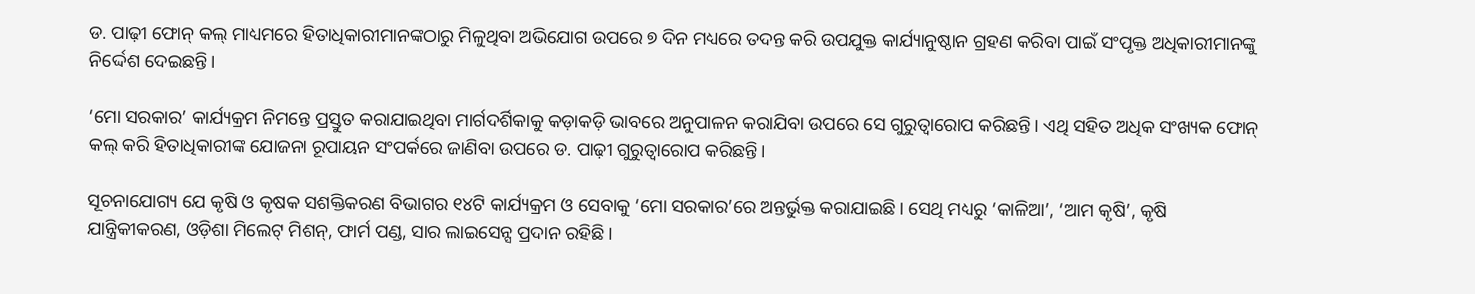ଡ. ପାଢ଼ୀ ଫୋନ୍‌ କଲ୍‌ ମାଧ୍ୟମରେ ହିତାଧିକାରୀମାନଙ୍କଠାରୁ ମିଳୁଥିବା ଅଭିଯୋଗ ଉପରେ ୭ ଦିନ ମଧ୍ୟରେ ତଦନ୍ତ କରି ଉପଯୁକ୍ତ କାର୍ଯ୍ୟାନୁଷ୍ଠାନ ଗ୍ରହଣ କରିବା ପାଇଁ ସଂପୃକ୍ତ ଅଧିକାରୀମାନଙ୍କୁ ନିର୍ଦ୍ଦେଶ ଦେଇଛନ୍ତି।

‘ମୋ ସରକାର’ କାର୍ଯ୍ୟକ୍ରମ ନିମନ୍ତେ ପ୍ରସ୍ତୁତ କରାଯାଇଥିବା ମାର୍ଗଦର୍ଶିକାକୁ କଡ଼ାକଡ଼ି ଭାବରେ ଅନୁପାଳନ କରାଯିବା ଉପରେ ସେ ଗୁରୁତ୍ୱାରୋପ କରିଛନ୍ତି। ଏଥି ସହିତ ଅଧିକ ସଂଖ୍ୟକ ଫୋନ୍‌ କଲ୍‌ କରି ହିତାଧିକାରୀଙ୍କ ଯୋଜନା ରୂପାୟନ ସଂପର୍କରେ ଜାଣିବା ଉପରେ ଡ. ପାଢ଼ୀ ଗୁରୁତ୍ୱାରୋପ କରିଛନ୍ତି।

ସୂଚନାଯୋଗ୍ୟ ଯେ କୃଷି ଓ କୃଷକ ସଶକ୍ତିକରଣ ବିଭାଗର ୧୪ଟି କାର୍ଯ୍ୟକ୍ରମ ଓ ସେବାକୁ ‘ମୋ ସରକାର’ରେ ଅନ୍ତର୍ଭୁକ୍ତ କରାଯାଇଛି। ସେଥି ମଧ୍ୟରୁ ‘କାଳିଆ’, ‘ଆମ କୃଷି’, କୃଷି ଯାନ୍ତ୍ରିକୀକରଣ, ଓଡ଼ିଶା ମିଲେଟ୍‌ ମିଶନ୍‌, ଫାର୍ମ ପଣ୍ଡ, ସାର ଲାଇସେନ୍ସ ପ୍ରଦାନ ରହିଛି।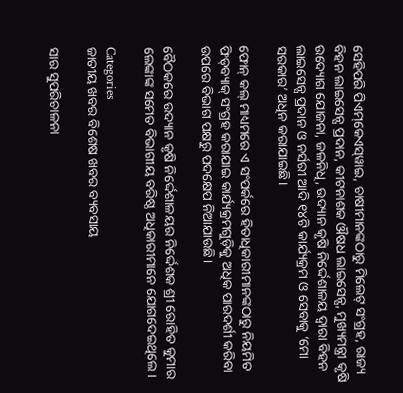ସେହିପରି ପିଏମ୍‌କେଏସ୍‌ୱାଇ, ଚାଷୀମାନଙ୍କଠାରୁ ମିଲେଟ୍‌ ସଂଗ୍ରହ, ରାଜ୍ୟ ବିହନ ଲାଇସେନ୍ସ ପ୍ରଦାନ, କୀଟନାଶକ ଔଷଧ ଲାଇସେନ୍ସ, ମୁଖ୍ୟମନ୍ତ୍ରୀ କୃଷି ଉଦ୍ୟୋଗ ଯୋଜନା, ଜଳନିଧି, ଉଦ୍ୟାନ କୃଷି ନିର୍ଦ୍ଦେଶାଳୟ ଦ୍ୱାରା ବିହନ ଲାଇସେନ୍ସ ପ୍ରଦାନ ଓ ନର୍ସରୀ ଆଦି ୧୪ଟି କାର୍ଯ୍ୟକ୍ରମ ଓ ସେବାକୁ ‘ମୋ ସରକାର’ ଅଧିନ କରାଯାଇଛି।

ଫୋନ୍‌ କଲ୍‌ ମାଧ୍ୟମରେ ଏ ସଂପର୍କରେ ହିତାଧିକାରୀମାନଙ୍କଠାରୁ ନିୟମିତ ଫିଡ୍‌ବ୍ୟାକ୍‌ ସଂଗ୍ରହ କରାଯାଇ କାର୍ଯ୍ୟକ୍ରମଗୁଡ଼ିକୁ ଅଧିକ ପାରଦର୍ଶୀ କରିବା ଉପରେ ବିଭାଗ ପକ୍ଷରୁ ପଦକ୍ଷେପ ନିଆଯାଉଛି।

ବୈଠକରେ ଉଦ୍ୟାନ କୃଷି ନିର୍ଦ୍ଦେଶାଳୟର ନିର୍ଦ୍ଦେଶକ ଶ୍ରୀ ରୋହିତ କୁମାର ଲେଙ୍କାଙ୍କ ସମେତ ବିଭାଗୀୟ ବରିଷ୍ଠ ଅଧିକାରୀମାନେ ଯୋଗଦେଇଥିଲେ।

Categories
ଜାତୀୟ ଖବର ବିଶେଷ ଖବର ବ୍ୟବସାୟ

ସାର ସୁପରିଚାଳନା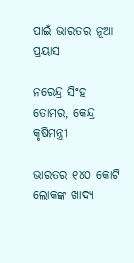ପାଇଁ ଭାରତର ନୂଆ ପ୍ରୟାସ

ନରେନ୍ଦ୍ର ସିଂହ ତୋମର, କେନ୍ଦ୍ର କୃଷିମନ୍ତ୍ରୀ

ଭାରତର ୧୪୦ କୋଟି ଲୋକଙ୍କ ଖାଦ୍ୟ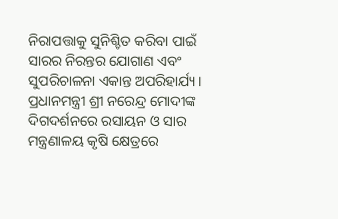ନିରାପତ୍ତାକୁ ସୁନିଶ୍ଚିତ କରିବା ପାଇଁ ସାରର ନିରନ୍ତର ଯୋଗାଣ ଏବଂ ସୁପରିଚାଳନା ଏକାନ୍ତ ଅପରିହାର୍ଯ୍ୟ। ପ୍ରଧାନମନ୍ତ୍ରୀ ଶ୍ରୀ ନରେନ୍ଦ୍ର ମୋଦୀଙ୍କ ଦିଗଦର୍ଶନରେ ରସାୟନ ଓ ସାର ମନ୍ତ୍ରଣାଳୟ କୃଷି କ୍ଷେତ୍ରରେ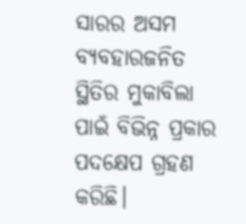ସାରର ଅସମ ବ୍ୟବହାରଜନିତ ସ୍ଥିତିର ମୁକାବିଲା ପାଇଁ ବିଭିନ୍ନ ପ୍ରକାର ପଦକ୍ଷେପ ଗ୍ରହଣ କରିଛି।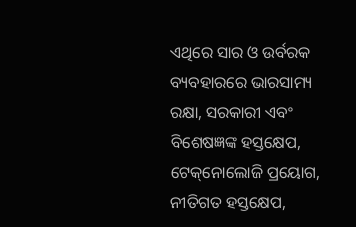ଏଥିରେ ସାର ଓ ଉର୍ବରକ ବ୍ୟବହାରରେ ଭାରସାମ୍ୟ ରକ୍ଷା, ସରକାରୀ ଏବଂ ବିଶେଷଜ୍ଞଙ୍କ ହସ୍ତକ୍ଷେପ, ଟେକ୍‌ନୋଲୋଜି ପ୍ରୟୋଗ, ନୀତିଗତ ହସ୍ତକ୍ଷେପ,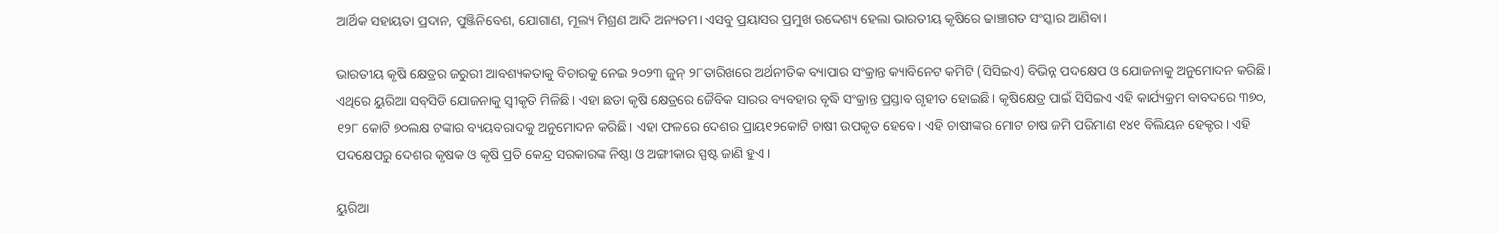ଆର୍ଥିକ ସହାୟତା ପ୍ରଦାନ, ପୁଞ୍ଜିନିବେଶ, ଯୋଗାଣ, ମୂଲ୍ୟ ମିଶ୍ରଣ ଆଦି ଅନ୍ୟତମ। ଏସବୁ ପ୍ରୟାସର ପ୍ରମୁଖ ଉଦ୍ଦେଶ୍ୟ ହେଲା ଭାରତୀୟ କୃଷିରେ ଢାଞ୍ଚାଗତ ସଂସ୍କାର ଆଣିବା।

ଭାରତୀୟ କୃଷି କ୍ଷେତ୍ରର ଜରୁରୀ ଆବଶ୍ୟକତାକୁ ବିଚାରକୁ ନେଇ ୨୦୨୩ ଜୁନ୍ ୨୮ତାରିଖରେ ଅର୍ଥନୀତିକ ବ୍ୟାପାର ସଂକ୍ରାନ୍ତ କ୍ୟାବିନେଟ କମିଟି (ସିସିଇଏ) ବିଭିନ୍ନ ପଦକ୍ଷେପ ଓ ଯୋଜନାକୁ ଅନୁମୋଦନ କରିଛି। ଏଥିରେ ୟୁରିଆ ସବ୍‌ସିଡି ଯୋଜନାକୁ ସ୍ୱୀକୃତି ମିଳିଛି। ଏହା ଛଡା କୃଷି କ୍ଷେତ୍ରରେ ଜୈବିକ ସାରର ବ୍ୟବହାର ବୃଦ୍ଧି ସଂକ୍ରାନ୍ତ ପ୍ରସ୍ତାବ ଗୃହୀତ ହୋଇଛି। କୃଷିକ୍ଷେତ୍ର ପାଇଁ ସିସିଇଏ ଏହି କାର୍ଯ୍ୟକ୍ରମ ବାବଦରେ ୩୭୦, ୧୨୮ କୋଟି ୭୦ଲକ୍ଷ ଟଙ୍କାର ବ୍ୟୟବରାଦକୁ ଅନୁମୋଦନ କରିଛି। ଏହା ଫଳରେ ଦେଶର ପ୍ରାୟ୧୨କୋଟି ଚାଷୀ ଉପକୃତ ହେବେ। ଏହି ଚାଷୀଙ୍କର ମୋଟ ଚାଷ ଜମି ପରିମାଣ ୧୪୧ ବିଲିୟନ ହେକ୍ଟର। ଏହି ପଦକ୍ଷେପରୁ ଦେଶର କୃଷକ ଓ କୃଷି ପ୍ରତି କେନ୍ଦ୍ର ସରକାରଙ୍କ ନିଷ୍ଠା ଓ ଅଙ୍ଗୀକାର ସ୍ପଷ୍ଟ ଜାଣି ହୁଏ।

ୟୁରିଆ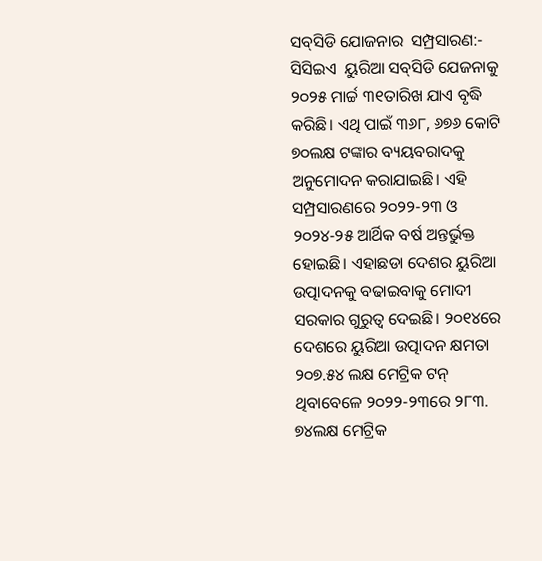ସବ୍‌ସିଡି ଯୋଜନାର  ସମ୍ପ୍ରସାରଣ:- ସିସିଇଏ  ୟୁରିଆ ସବ୍‌ସିଡି ଯେଜନାକୁ ୨୦୨୫ ମାର୍ଚ୍ଚ ୩୧ତାରିଖ ଯାଏ ବୃଦ୍ଧି କରିଛି। ଏଥି ପାଇଁ ୩୬୮, ୬୭୬ କୋଟି ୭୦ଲକ୍ଷ ଟଙ୍କାର ବ୍ୟୟବରାଦକୁ ଅନୁମୋଦନ କରାଯାଇଛି। ଏହି ସମ୍ପ୍ରସାରଣରେ ୨୦୨୨-୨୩ ଓ ୨୦୨୪-୨୫ ଆର୍ଥିକ ବର୍ଷ ଅନ୍ତର୍ଭୁକ୍ତ ହୋଇଛି। ଏହାଛଡା ଦେଶର ୟୁରିଆ ଉତ୍ପାଦନକୁ ବଢାଇବାକୁ ମୋଦୀ ସରକାର ଗୁରୁତ୍ୱ ଦେଇଛି। ୨୦୧୪ରେ ଦେଶରେ ୟୁରିଆ ଉତ୍ପାଦନ କ୍ଷମତା ୨୦୭.୫୪ ଲକ୍ଷ ମେଟ୍ରିକ ଟନ୍ ଥିବାବେଳେ ୨୦୨୨-୨୩ରେ ୨୮୩. ୭୪ଲକ୍ଷ ମେଟ୍ରିକ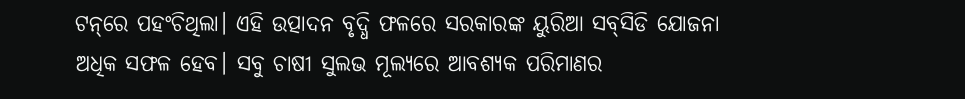ଟନ୍‌ରେ ପହଂଚିଥିଲା। ଏହି ଉତ୍ପାଦନ ବୃଦ୍ଧି ଫଳରେ ସରକାରଙ୍କ ୟୁରିଆ ସବ୍‌ସିଡି ଯୋଜନା ଅଧିକ ସଫଳ ହେବ। ସବୁ ଚାଷୀ ସୁଲଭ ମୂଲ୍ୟରେ ଆବଶ୍ୟକ ପରିମାଣର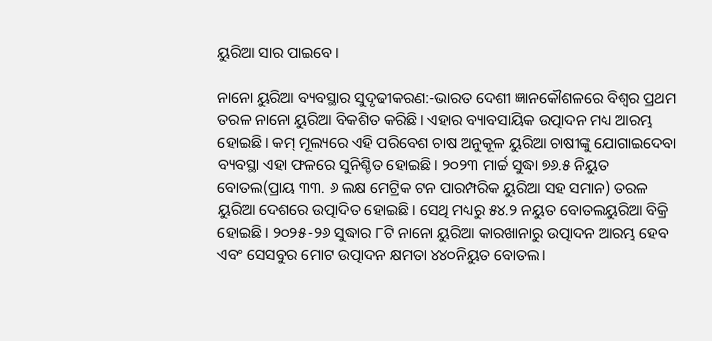ୟୁରିଆ ସାର ପାଇବେ।

ନାନୋ ୟୁରିଆ ବ୍ୟବସ୍ଥାର ସୁଦୃଢୀକରଣ:-ଭାରତ ଦେଶୀ ଜ୍ଞାନକୌଶଳରେ ବିଶ୍ୱର ପ୍ରଥମ ତରଳ ନାନୋ ୟୁରିଆ ବିକଶିତ କରିଛି। ଏହାର ବ୍ୟାବସାୟିକ ଉତ୍ପାଦନ ମଧ୍ୟ ଆରମ୍ଭ ହୋଇଛି। କମ୍ ମୂଲ୍ୟରେ ଏହି ପରିବେଶ ଚାଷ ଅନୁକୂଳ ୟୁରିଆ ଚାଷୀଙ୍କୁ ଯୋଗାଇଦେବା ବ୍ୟବସ୍ଥା ଏହା ଫଳରେ ସୁନିଶ୍ଚିତ ହୋଇଛି। ୨୦୨୩ ମାର୍ଚ୍ଚ ସୁଦ୍ଧା ୭୬.୫ ନିୟୁତ ବୋତଲ(ପ୍ରାୟ ୩୩. ୬ ଲକ୍ଷ ମେଟ୍ରିକ ଟନ ପାରମ୍ପରିକ ୟୁରିଆ ସହ ସମାନ) ତରଳ ୟୁରିଆ ଦେଶରେ ଉତ୍ପାଦିତ ହୋଇଛି। ସେଥି ମଧ୍ୟରୁ ୫୪.୨ ନୟୁତ ବୋତଲୟୁରିଆ ବିକ୍ରି ହୋଇଛି। ୨୦୨୫-୨୬ ସୁଦ୍ଧାର ୮ଟି ନାନୋ ୟୁରିଆ କାରଖାନାରୁ ଉତ୍ପାଦନ ଆରମ୍ଭ ହେବ ଏବଂ ସେସବୁର ମୋଟ ଉତ୍ପାଦନ କ୍ଷମତା ୪୪୦ନିୟୁତ ବୋତଲ।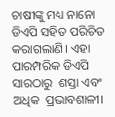ଚାଷୀଙ୍କୁ ମଧ୍ୟ ନାନୋ ଡିଏପି ସହିତ ପରିଚିତ କରାଗଲାଣି। ଏହା ପାରମ୍ପରିକ ଡିଏପି ସାରଠାରୁ  ଶସ୍ତା ଏବଂ ଅଧିକ  ପ୍ରଭାବଶାଳୀ।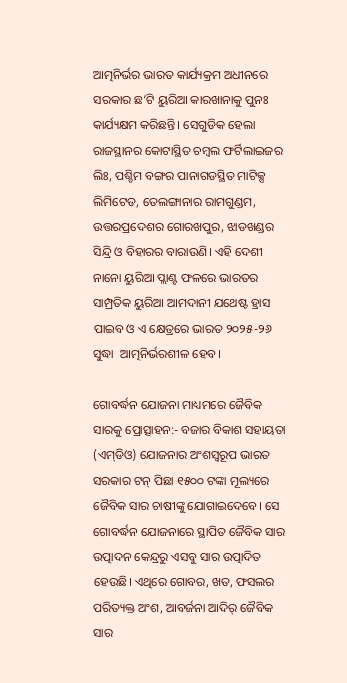ଆତ୍ମନିର୍ଭର ଭାରତ କାର୍ଯ୍ୟକ୍ରମ ଅଧୀନରେ ସରକାର ଛ’ଟି ୟୁରିଆ କାରଖାନାକୁ ପୁନଃ କାର୍ଯ୍ୟକ୍ଷମ କରିଛନ୍ତି। ସେଗୁଡିକ ହେଲା ରାଜସ୍ଥାନର କୋଟାସ୍ଥିତ ଚମ୍ବଲ ଫର୍ଟିଲାଇଜର ଲିଃ, ପଶ୍ଚିମ ବଙ୍ଗର ପାନାଗଡସ୍ଥିତ ମାଟିକ୍ସ ଲିମିଟେଡ, ତେଲଙ୍ଗାନାର ରାମଗୁଣ୍ଡମ, ଉତ୍ତରପ୍ରଦେଶର ଗୋରଖପୁର, ଝାଡଖଣ୍ଡର ସିନ୍ଦ୍ରି ଓ ବିହାରର ବାରାଉଣି। ଏହି ଦେଶୀ ନାନୋ ୟୁରିଆ ପ୍ଲାଣ୍ଟ ଫଳରେ ଭାରତର ସାମ୍ପ୍ରତିକ ୟୁରିଆ ଆମଦାନୀ ଯଥେଷ୍ଟ ହ୍ରାସ ପାଇବ ଓ ଏ କ୍ଷେତ୍ରରେ ଭାରତ ୨୦୨୫-୨୬ ସୁଦ୍ଧା  ଆତ୍ମନିର୍ଭରଶୀଳ ହେବ।

ଗୋବର୍ଦ୍ଧନ ଯୋଜନା ମାଧ୍ୟମରେ ଜୈବିକ ସାରକୁ ପ୍ରୋତ୍ସାହନ:- ବଜାର ବିକାଶ ସହାୟତା (ଏମ୍‌ଡିଓ) ଯୋଜନାର ଅଂଶସ୍ୱରୂପ ଭାରତ ସରକାର ଟନ୍ ପିଛା ୧୫୦୦ ଟଙ୍କା ମୂଲ୍ୟରେ ଜୈବିକ ସାର ଚାଷୀଙ୍କୁ ଯୋଗାଇଦେବେ। ସେ ଗୋବର୍ଦ୍ଧନ ଯୋଜନାରେ ସ୍ଥାପିତ ଜୈବିକ ସାର ଉତ୍ପାଦନ କେନ୍ଦ୍ରରୁ ଏସବୁ ସାର ଉତ୍ପାଦିତ ହେଉଛି। ଏଥିରେ ଗୋବର, ଖତ, ଫସଲର ପରିତ୍ୟକ୍ତ ଅଂଶ, ଆବର୍ଜନା ଆଦିର୍‌ ‌ଜୈବିକ ସାର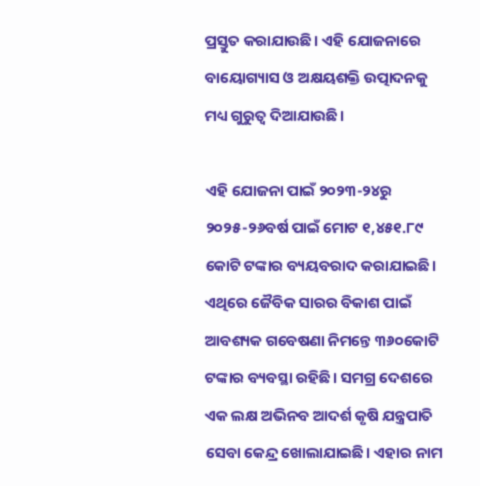ପ୍ରସ୍ତୁତ କରାଯାଉଛି। ଏହି ଯୋଜନାରେ ବାୟୋଗ୍ୟାସ ଓ ଅକ୍ଷୟଶକ୍ତି ଉତ୍ପାଦନକୁ ମଧ୍ୟ ଗୁରୁତ୍ୱ ଦିଆଯାଉଛି।

ଏହି ଯୋଜନା ପାଇଁ ୨୦୨୩-୨୪ରୁ ୨୦୨୫-୨୬ବର୍ଷ ପାଇଁ ମୋଟ ୧,୪୫୧.୮୯ କୋଟି ଟଙ୍କାର ବ୍ୟୟବରାଦ କରାଯାଇଛି। ଏଥିରେ ଜୈବିକ ସାରର ବିକାଶ ପାଇଁ ଆବଶ୍ୟକ ଗବେଷଣା ନିମନ୍ତେ ୩୬୦କୋଟି ଟଙ୍କାର ବ୍ୟବସ୍ଥା ରହିଛି। ସମଗ୍ର ଦେଶରେ ଏକ ଲକ୍ଷ ଅଭିନବ ଆଦର୍ଶ କୃଷି ଯନ୍ତ୍ରପାତି ସେବା କେନ୍ଦ୍ର ଖୋଲାଯାଇଛି। ଏହାର ନାମ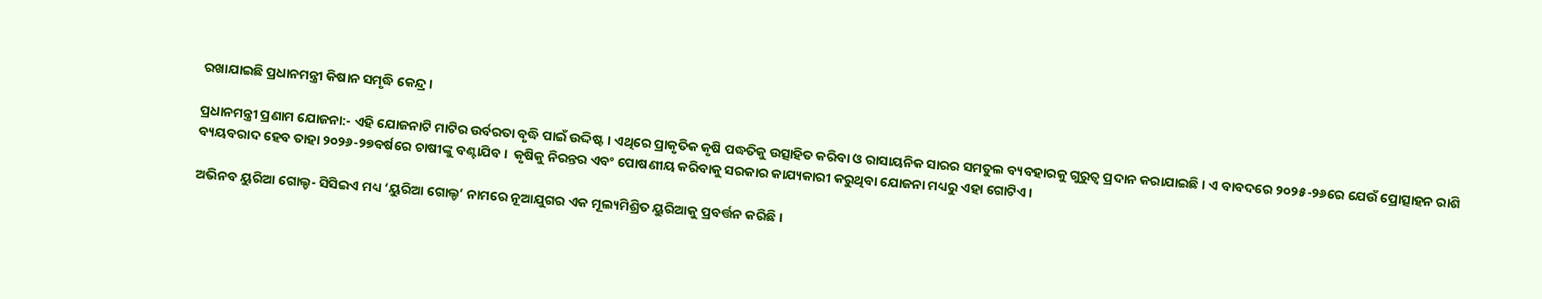ରଖାଯାଇଛି ପ୍ରଧାନମନ୍ତ୍ରୀ କିଷାନ ସମୃଦ୍ଧି କେନ୍ଦ୍ର।

ପ୍ରଧାନମନ୍ତ୍ରୀ ପ୍ରଣାମ ଯୋଜନା:- ଏହି ଯୋଜନାଟି ମାଟିର ଉର୍ବରତା ବୃଦ୍ଧି ପାଇଁ ଉଦ୍ଦିଷ୍ଟ। ଏଥିରେ ପ୍ରାକୃତିକ କୃଷି ପଦ୍ଧତିକୁ ଉତ୍ସାହିତ କରିବା ଓ ରାସାୟନିକ ସାରର ସମତୁଲ ବ୍ୟବହାରକୁ ଗୁରୁତ୍ୱ ପ୍ରଦାନ କରାଯାଇଛି। ଏ ବାବଦରେ ୨୦୨୫-୨୬ରେ ଯେଉଁ ପ୍ରୋତ୍ସାହନ ରାଶି ବ୍ୟୟବରାଦ ହେବ ତାହା ୨୦୨୬-୨୭ବର୍ଷରେ ଚାଷୀଙ୍କୁ ବଣ୍ଟାଯିବ।  କୃଷିକୁ ନିରନ୍ତର ଏବଂ ପୋଷଣୀୟ କରିବାକୁ ସରକାର କାଯ୍ୟକାରୀ କରୁଥିବା ଯୋଜନା ମଧ୍ୟରୁ ଏହା ଗୋଟିଏ।

ଅଭିନବ ୟୁରିଆ ଗୋଲ୍ଡ- ସିସିଇଏ ମଧ୍ୟ ‘ୟୁରିଆ ଗୋଲ୍ଡ’ ନାମରେ ନୂଆଯୁଗର ଏକ ମୂଲ୍ୟମିଶ୍ରିତ ୟୁରିଆକୁ ପ୍ରବର୍ତ୍ତନ କରିଛି।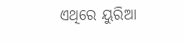ଏଥିରେ ୟୁରିଆ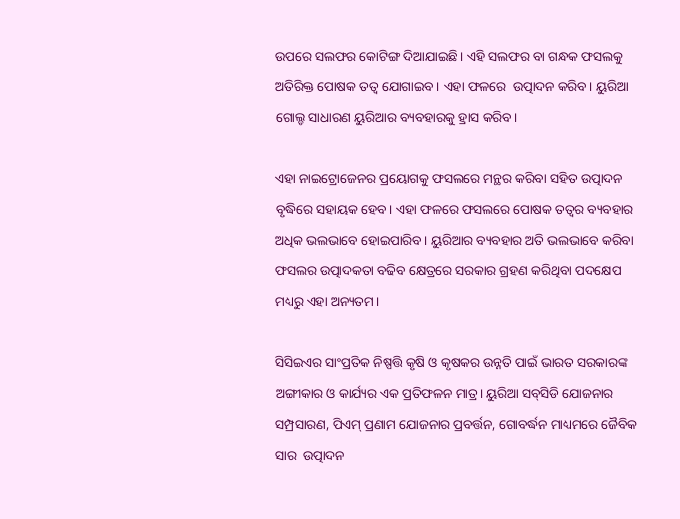ଉପରେ ସଲଫର କୋଟିଙ୍ଗ ଦିଆଯାଇଛି। ଏହି ସଲଫର ବା ଗନ୍ଧକ ଫସଲକୁ ଅତିରିକ୍ତ ପୋଷକ ତତ୍ୱ ଯୋଗାଇବ। ଏହା ଫଳରେ  ଉତ୍ପାଦନ କରିବ। ୟୁରିଆ ଗୋଲ୍ଡ ସାଧାରଣ ୟୁରିଆର ବ୍ୟବହାରକୁ ହ୍ରାସ କରିବ।

ଏହା ନାଇଟ୍ରୋଜେନର ପ୍ରୟୋଗକୁ ଫସଲରେ ମନ୍ଥର କରିବା ସହିତ ଉତ୍ପାଦନ ବୃଦ୍ଧିରେ ସହାୟକ ହେବ। ଏହା ଫଳରେ ଫସଲରେ ପୋଷକ ତତ୍ୱର ବ୍ୟବହାର ଅଧିକ ଭଲଭାବେ ହୋଇପାରିବ। ୟୁରିଆର ବ୍ୟବହାର ଅତି ଭଲଭାବେ କରିବା ଫସଲର ଉତ୍ପାଦକତା ବଢିବ କ୍ଷେତ୍ରରେ ସରକାର ଗ୍ରହଣ କରିଥିବା ପଦକ୍ଷେପ ମଧ୍ୟରୁ ଏହା ଅନ୍ୟତମ।

ସିସିଇଏର ସାଂପ୍ରତିକ ନିଷ୍ପତ୍ତି କୃଷି ଓ କୃଷକର ଉନ୍ନତି ପାଇଁ ଭାରତ ସରକାରଙ୍କ ଅଙ୍ଗୀକାର ଓ କାର୍ଯ୍ୟର ଏକ ପ୍ରତିଫଳନ ମାତ୍ର। ୟୁରିଆ ସବ୍‌ସିଡି ଯୋଜନାର ସମ୍ପ୍ରସାରଣ, ପିଏମ୍ ପ୍ରଣାମ ଯୋଜନାର ପ୍ରବର୍ତ୍ତନ, ଗୋବର୍ଦ୍ଧନ ମାଧ୍ୟମରେ ଜୈବିକ ସାର  ଉତ୍ପାଦନ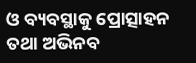ଓ ବ୍ୟବସ୍ଥାକୁ ପ୍ରୋତ୍ସାହନ ତଥା ଅଭିନବ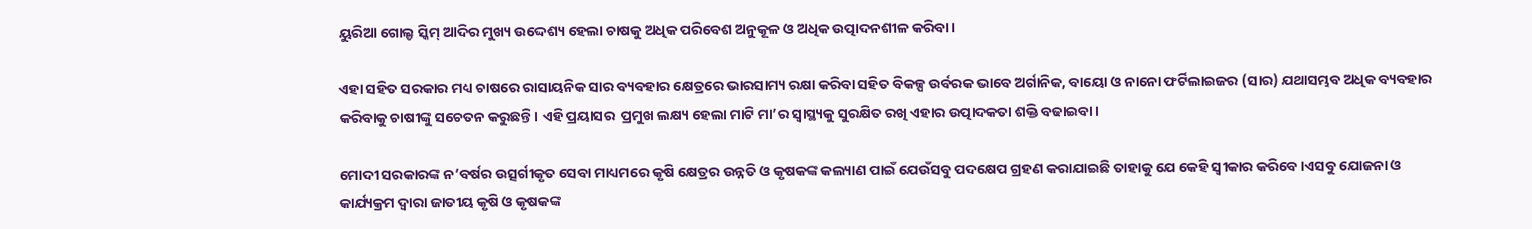ୟୁରିଆ ଗୋଲ୍ଡ ସ୍କିମ୍ ଆଦିର ମୁଖ୍ୟ ଉଦ୍ଦେଶ୍ୟ ହେଲା ଚାଷକୁ ଅଧିକ ପରିବେଶ ଅନୁକୂଳ ଓ ଅଧିକ ଉତ୍ପାଦନଶୀଳ କରିବା।

ଏହା ସହିତ ସରକାର ମଧ୍ୟ ଚାଷରେ ରାସାୟନିକ ସାର ବ୍ୟବହାର କ୍ଷେତ୍ରରେ ଭାରସାମ୍ୟ ରକ୍ଷା କରିବା ସହିତ ବିକଳ୍ପ ଉର୍ବରକ ଭାବେ ଅର୍ଗାନିକ, ବାୟୋ ଓ ନାନୋ ଫର୍ଟିଲାଇଜର (ସାର) ଯଥାସମ୍ଭବ ଅଧିକ ବ୍ୟବହାର କରିବାକୁ ଚାଷୀଙ୍କୁ ସଚେତନ କରୁଛନ୍ତି। ଏହି ପ୍ରୟାସର  ପ୍ରମୁଖ ଲକ୍ଷ୍ୟ ହେଲା ମାଟି ମା’ର ସ୍ୱାସ୍ଥ୍ୟକୁ ସୁରକ୍ଷିତ ରଖି ଏହାର ଉତ୍ପାଦକତା ଶକ୍ତି ବଢାଇବା।

ମୋଦୀ ସରକାରଙ୍କ ନ’ବର୍ଷର ଉତ୍ସର୍ଗୀକୃତ ସେବା ମାଧ୍ୟମରେ କୃଷି କ୍ଷେତ୍ରର ଉନ୍ନତି ଓ କୃଷକଙ୍କ କଲ୍ୟାଣ ପାଇଁ ଯେଉଁସବୁ ପଦକ୍ଷେପ ଗ୍ରହଣ କରାଯାଇଛି ତାହାକୁ ଯେ କେହି ସ୍ୱୀକାର କରିବେ।ଏସବୁ ଯୋଜନା ଓ କାର୍ଯ୍ୟକ୍ରମ ଦ୍ୱାରା ଜାତୀୟ କୃଷି ଓ କୃଷକଙ୍କ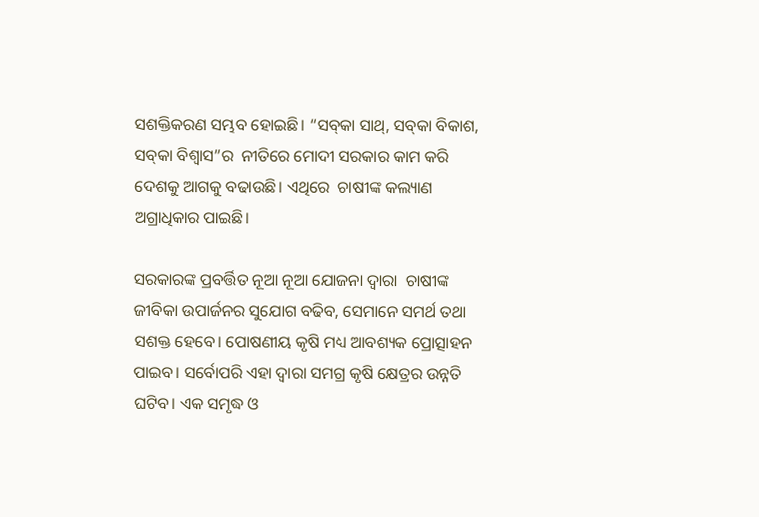ସଶକ୍ତିକରଣ ସମ୍ଭବ ହୋଇଛି। “ସବ୍‌କା ସାଥ୍‌, ସବ୍‌କା ବିକାଶ, ସବ୍‌କା ବିଶ୍ୱାସ”ର  ନୀତିରେ ମୋଦୀ ସରକାର କାମ କରି ଦେଶକୁ ଆଗକୁ ବଢାଉଛି। ଏଥିରେ  ଚାଷୀଙ୍କ କଲ୍ୟାଣ ଅଗ୍ରାଧିକାର ପାଇଛି।

ସରକାରଙ୍କ ପ୍ରବର୍ତ୍ତିତ ନୂଆ ନୂଆ ଯୋଜନା ଦ୍ୱାରା  ଚାଷୀଙ୍କ ଜୀବିକା ଉପାର୍ଜନର ସୁଯୋଗ ବଢିବ, ସେମାନେ ସମର୍ଥ ତଥା ସଶକ୍ତ ହେବେ। ପୋଷଣୀୟ କୃଷି ମଧ୍ୟ ଆବଶ୍ୟକ ପ୍ରୋତ୍ସାହନ ପାଇବ। ସର୍ବୋପରି ଏହା ଦ୍ୱାରା ସମଗ୍ର କୃଷି କ୍ଷେତ୍ରର ଉନ୍ନତି ଘଟିବ। ଏକ ସମୃଦ୍ଧ ଓ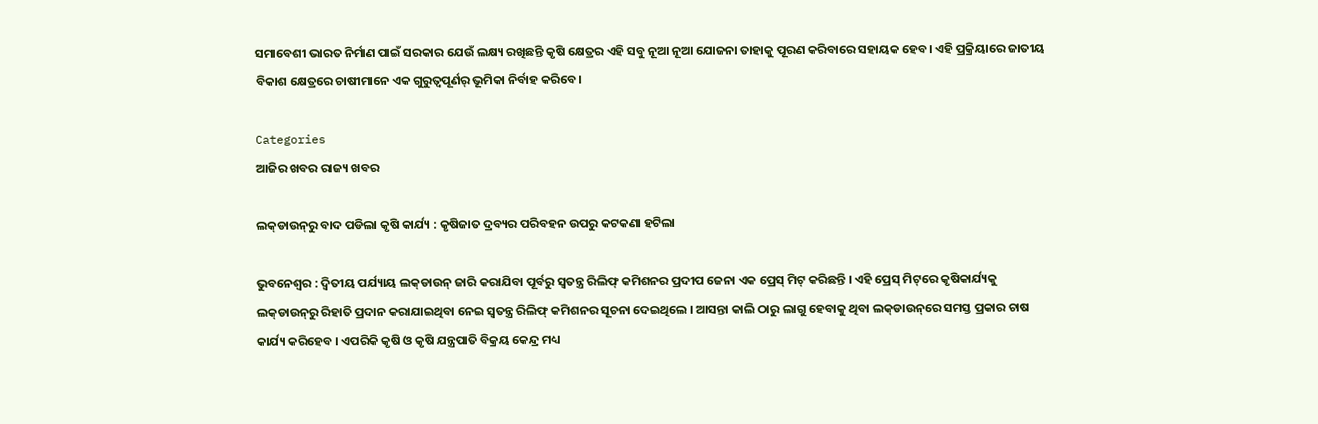ସମାବେଶୀ ଭାରତ ନିର୍ମାଣ ପାଇଁ ସରକାର ଯେଉଁ ଲକ୍ଷ୍ୟ ରଖିଛନ୍ତି କୃଷି କ୍ଷେତ୍ରର ଏହି ସବୁ ନୂଆ ନୂଆ ଯୋଜନା ତାହାକୁ ପୂରଣ କରିବାରେ ସହାୟକ ହେବ। ଏହି ପ୍ରକ୍ରିୟାରେ ଜାତୀୟ ବିକାଶ କ୍ଷେତ୍ରରେ ଚାଷୀମାନେ ଏକ ଗୁରୁତ୍ୱପୂର୍ଣର୍ ଭୂମିକା ନିର୍ବାହ କରିବେ।

Categories
ଆଜିର ଖବର ରାଜ୍ୟ ଖବର

ଲକ୍‌ଡାଉନ୍‌ରୁ ବାଦ ପଡିଲା କୃଷି କାର୍ଯ୍ୟ : କୃଷିଜାତ ଦ୍ରବ୍ୟର ପରିବହନ ଉପରୁ କଟକଣା ହଟିଲା

ଭୁବନେଶ୍ବର : ଦ୍ବିତୀୟ ପର୍ଯ୍ୟାୟ ଲକ୍‌ଡାଉନ୍‌ ଜାରି କରାଯିବା ପୂର୍ବରୁ ସ୍ବତନ୍ତ୍ର ରିଲିଫ୍‌ କମିଶନର ପ୍ରଦୀପ ଜେନା ଏକ ପ୍ରେସ୍‌ ମିଟ୍‌ କରିଛନ୍ତି । ଏହି ପ୍ରେସ୍‌ ମିଟ୍‌ରେ କୃଷିକାର୍ଯ୍ୟକୁ ଲକ୍‌ଡାଉନ୍‌ରୁ ରିହାତି ପ୍ରଦାନ କରାଯାଇଥିବା ନେଇ ସ୍ବତନ୍ତ୍ର ରିଲିଫ୍‌ କମିଶନର ସୂଚନା ଦେଇଥିଲେ । ଆସନ୍ତା କାଲି ଠାରୁ ଲାଗୁ ହେବାକୁ ଥିବା ଲକ୍‌ଡାଉନ୍‌ରେ ସମସ୍ତ ପ୍ରକାର ଚାଷ କାର୍ଯ୍ୟ କରିହେବ । ଏପରିକି କୃଷି ଓ କୃଷି ଯନ୍ତ୍ରପାତି ବିକ୍ରୟ କେନ୍ଦ୍ର ମଧ୍ୟ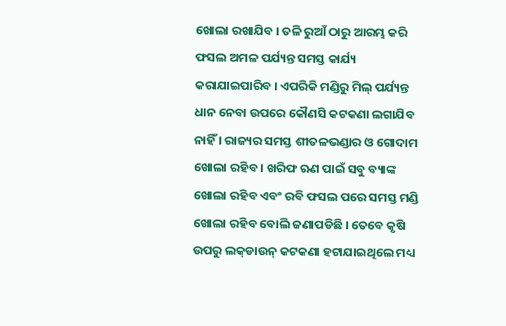ଖୋଲା ରଖାଯିବ । ତଳି ରୁଆଁ ଠାରୁ ଆରମ୍ଭ କରି ଫସଲ ଅମଳ ପର୍ଯ୍ୟନ୍ତ ସମସ୍ତ କାର୍ଯ୍ୟ କରାଯାଇପାରିବ । ଏପରିକି ମଣ୍ଡିରୁ ମିଲ୍‌ ପର୍ଯ୍ୟନ୍ତ ଧାନ ନେବା ଉପରେ କୌଣସି କଟକଣା ଲଗାଯିବ ନାହିଁ । ରାଜ୍ୟର ସମସ୍ତ ଶୀତଳଭଣ୍ଡାର ଓ ଗୋଦାମ ଖୋଲା ରହିବ । ଖରିଫ ଋଣ ପାଇଁ ସବୁ ବ୍ୟାଙ୍କ ଖୋଲା ରହିବ ଏବଂ ରବି ଫସଲ ପରେ ସମସ୍ତ ମଣ୍ଡି ଖୋଲା ରହିବ ବୋଲି ଜଣାପଡିଛି । ତେବେ କୃଷି ଉପରୁ ଲକ୍‌ଡାଉନ୍‌ କଟକଣା ହଟାଯାଇଥିଲେ ମଧ୍ୟ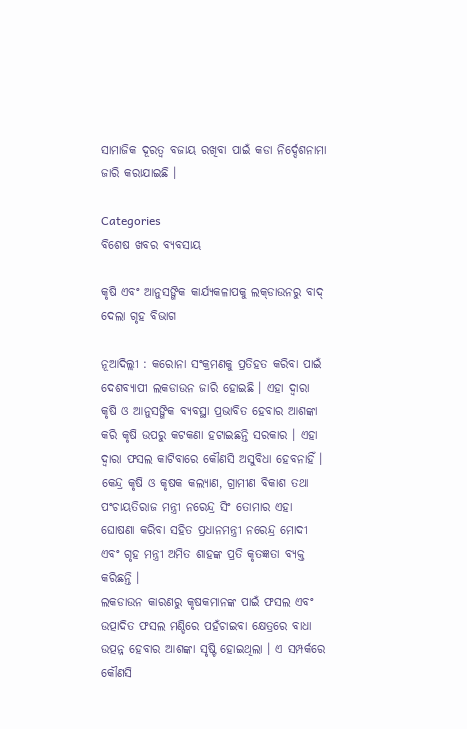ସାମାଜିକ ଦୂରତ୍ବ ବଜାୟ ରଖିବା ପାଇଁ କଡା ନିର୍ଦ୍ଦେଶନାମା ଜାରି କରାଯାଇଛି ।

Categories
ବିଶେଷ ଖବର ବ୍ୟବସାୟ

କୃଷି ଏବଂ ଆନୁସଙ୍ଗିକ କାର୍ଯ୍ୟକଳାପକୁ ଲକ୍‌ଡାଉନରୁ ବାଦ୍‌ ଦେଲା ଗୃହ ବିଭାଗ

ନୂଆଦିଲ୍ଲୀ : କରୋନା ସଂକ୍ରମଣକୁ ପ୍ରତିହତ କରିବା ପାଇଁ ଦେଶବ୍ୟାପୀ ଲକଡାଉନ ଜାରି ହୋଇଛି । ଏହା ଦ୍ବାରା କୃଷି ଓ ଆନୁସଙ୍ଗିକ ବ୍ୟବସ୍ଥା ପ୍ରଭାବିତ ହେବାର ଆଶଙ୍କା କରି କୃଷି ଉପରୁ କଟକଣା ହଟାଇଛନ୍ତି ସରକାର । ଏହା ଦ୍ବାରା ଫସଲ କାଟିବାରେ କୌଣସି ଅସୁବିଧା ହେବନାହିଁ । କେନ୍ଦ୍ର କୃଷି ଓ କୃଷକ କଲ୍ୟାଣ, ଗ୍ରାମୀଣ ବିକାଶ ତଥା ପଂଚାୟତିରାଜ ମନ୍ତ୍ରୀ ନରେନ୍ଦ୍ର ସିଂ ତୋମାର ଏହା ଘୋଷଣା କରିବା ସହିତ ପ୍ରଧାନମନ୍ତ୍ରୀ ନରେନ୍ଦ୍ର ମୋଦୀ ଏବଂ ଗୃହ ମନ୍ତ୍ରୀ ଅମିତ ଶାହଙ୍କ ପ୍ରତି କୃତଜ୍ଞତା ବ୍ୟକ୍ତ କରିଛନ୍ତି ।
ଲକଡାଉନ କାରଣରୁ କୃଷକମାନଙ୍କ ପାଇଁ ଫସଲ ଏବଂ ଉତ୍ପାଦିତ ଫସଲ ମଣ୍ଡିରେ ପହଁଚାଇବା କ୍ଷେତ୍ରରେ ବାଧା ଉତ୍ପନ୍ନ ହେବାର ଆଶଙ୍କା ସୃଷ୍ଟି ହୋଇଥିଲା । ଏ ସମ୍ପର୍କରେ କୌଣସି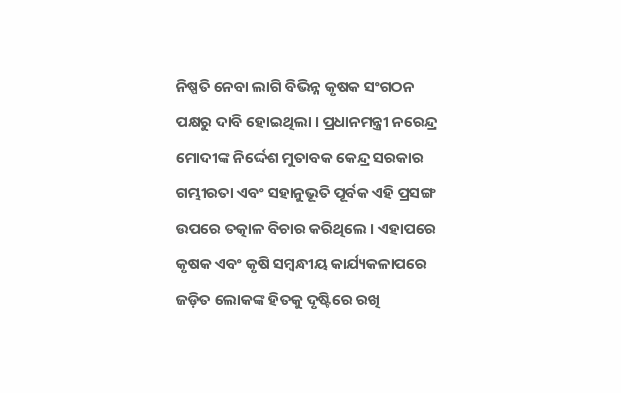ନିଷ୍ପତି ନେବା ଲାଗି ବିଭିନ୍ନ କୃଷକ ସଂଗଠନ ପକ୍ଷରୁ ଦାବି ହୋଇଥିଲା । ପ୍ରଧାନମନ୍ତ୍ରୀ ନରେନ୍ଦ୍ର ମୋଦୀଙ୍କ ନିର୍ଦ୍ଦେଶ ମୁତାବକ କେନ୍ଦ୍ର ସରକାର ଗମ୍ଭୀରତା ଏବଂ ସହାନୁଭୂତି ପୂର୍ବକ ଏହି ପ୍ରସଙ୍ଗ ଉପରେ ତତ୍କାଳ ବିଚାର କରିଥିଲେ । ଏହାପରେ କୃଷକ ଏବଂ କୃଷି ସମ୍ବନ୍ଧୀୟ କାର୍ଯ୍ୟକଳାପରେ ଜଡ଼ିତ ଲୋକଙ୍କ ହିତକୁ ଦୃଷ୍ଟିରେ ରଖି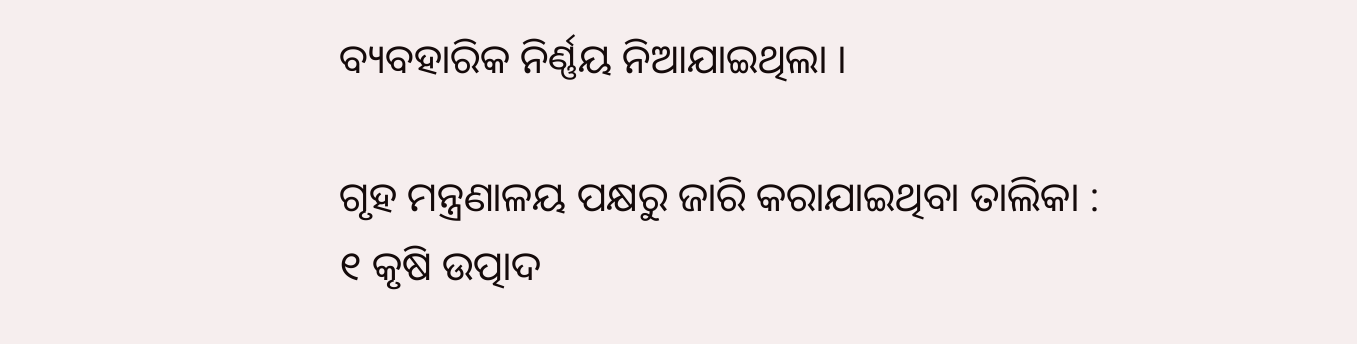ବ୍ୟବହାରିକ ନିର୍ଣ୍ଣୟ ନିଆଯାଇଥିଲା ।

ଗୃହ ମନ୍ତ୍ରଣାଳୟ ପକ୍ଷରୁ ଜାରି କରାଯାଇଥିବା ତାଲିକା :
୧ କୃଷି ଉତ୍ପାଦ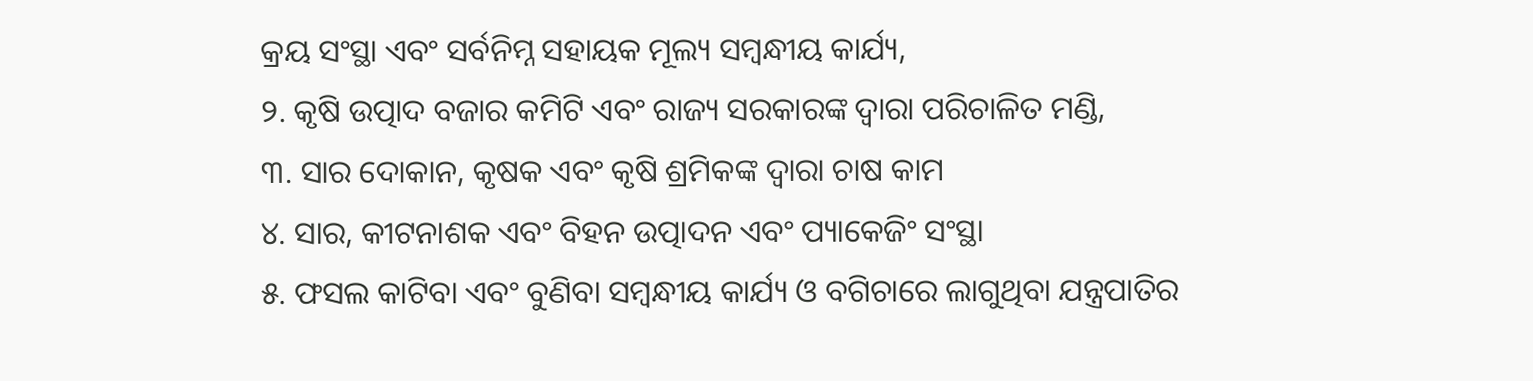କ୍ରୟ ସଂସ୍ଥା ଏବଂ ସର୍ବନିମ୍ନ ସହାୟକ ମୂଲ୍ୟ ସମ୍ବନ୍ଧୀୟ କାର୍ଯ୍ୟ,
୨. କୃଷି ଉତ୍ପାଦ ବଜାର କମିଟି ଏବଂ ରାଜ୍ୟ ସରକାରଙ୍କ ଦ୍ୱାରା ପରିଚାଳିତ ମଣ୍ଡି,
୩. ସାର ଦୋକାନ, କୃଷକ ଏବଂ କୃଷି ଶ୍ରମିକଙ୍କ ଦ୍ୱାରା ଚାଷ କାମ
୪. ସାର, କୀଟନାଶକ ଏବଂ ବିହନ ଉତ୍ପାଦନ ଏବଂ ପ୍ୟାକେଜିଂ ସଂସ୍ଥା
୫. ଫସଲ କାଟିବା ଏବଂ ବୁଣିବା ସମ୍ବନ୍ଧୀୟ କାର୍ଯ୍ୟ ଓ ବଗିଚାରେ ଲାଗୁଥିବା ଯନ୍ତ୍ରପାତିର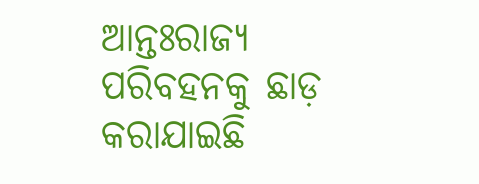ଆନ୍ତଃରାଜ୍ୟ ପରିବହନକୁ ଛାଡ଼ କରାଯାଇଛି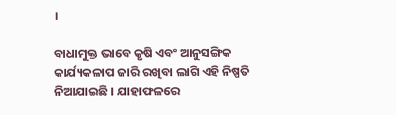।

ବାଧାମୁକ୍ତ ଭାବେ କୃଷି ଏବଂ ଆନୁସଙ୍ଗିକ କାର୍ଯ୍ୟକଳାପ ଜାରି ରଖିବା ଲାଗି ଏହି ନିଷ୍ପତି ନିଆଯାଇଛି । ଯାହାଫଳରେ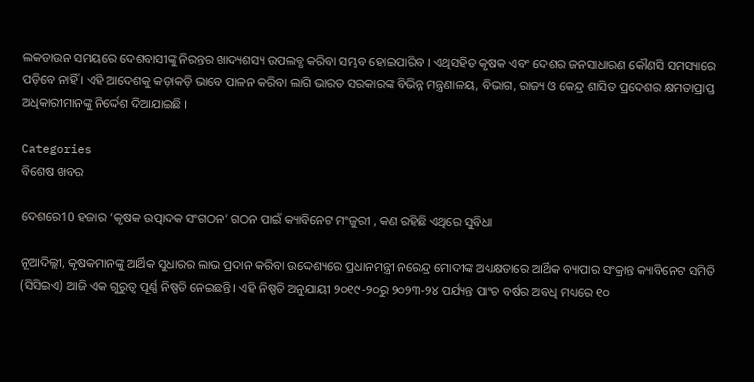ଲକଡାଉନ ସମୟରେ ଦେଶବାସୀଙ୍କୁ ନିରନ୍ତର ଖାଦ୍ୟଶସ୍ୟ ଉପଲବ୍ଧ କରିବା ସମ୍ଭବ ହୋଇପାରିବ । ଏଥିସହିତ କୃଷକ ଏବଂ ଦେଶର ଜନସାଧାରଣ କୌଣସି ସମସ୍ୟାରେ ପଡ଼ିବେ ନାହିଁ । ଏହି ଆଦେଶକୁ କଡ଼ାକଡ଼ି ଭାବେ ପାଳନ କରିବା ଲାଗି ଭାରତ ସରକାରଙ୍କ ବିଭିନ୍ନ ମନ୍ତ୍ରଣାଳୟ, ବିଭାଗ, ରାଜ୍ୟ ଓ କେନ୍ଦ୍ର ଶାସିତ ପ୍ରଦେଶର କ୍ଷମତାପ୍ରାପ୍ତ ଅଧିକାରୀମାନଙ୍କୁ ନିର୍ଦ୍ଦେଶ ଦିଆଯାଇଛି ।

Categories
ବିଶେଷ ଖବର

ଦେଶରେ10 ହଜାର ‘କୃଷକ ଉତ୍ପାଦକ ସଂଗଠନ’ ଗଠନ ପାଇଁ କ୍ୟାବିନେଟ ମଂଜୁରୀ , କଣ ରହିଛି ଏଥିରେ ସୁବିଧା

ନୂଆଦିଲ୍ଲୀ, କୃଷକମାନଙ୍କୁ ଆର୍ଥିକ ସୁଧାରର ଲାଭ ପ୍ରଦାନ କରିବା ଉଦ୍ଦେଶ୍ୟରେ ପ୍ରଧାନମନ୍ତ୍ରୀ ନରେନ୍ଦ୍ର ମୋଦୀଙ୍କ ଅଧ୍ୟକ୍ଷତାରେ ଆର୍ଥିକ ବ୍ୟାପାର ସଂକ୍ରାନ୍ତ କ୍ୟାବିନେଟ ସମିତି (ସିସିଇଏ) ଆଜି ଏକ ଗୁରୁତ୍ୱ ପୂର୍ଣ୍ଣ ନିଷ୍ପତି ନେଇଛନ୍ତି। ଏହି ନିଷ୍ପତି ଅନୁଯାୟୀ ୨୦୧୯-୨୦ରୁ ୨୦୨୩-୨୪ ପର୍ଯ୍ୟନ୍ତ ପାଂଚ ବର୍ଷର ଅବଧି ମଧ୍ୟରେ ୧୦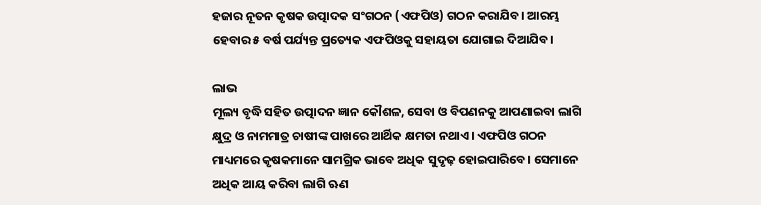ହଜାର ନୂତନ କୃଷକ ଉତ୍ପାଦକ ସଂଗଠନ (ଏଫପିଓ) ଗଠନ କରାଯିବ। ଆରମ୍ଭ ହେବାର ୫ ବର୍ଷ ପର୍ଯ୍ୟନ୍ତ ପ୍ରତ୍ୟେକ ଏଫପିଓକୁ ସହାୟତା ଯୋଗାଇ ଦିଆଯିବ।

ଲାଭ
ମୂଲ୍ୟ ବୃଦ୍ଧି ସହିତ ଉତ୍ପାଦନ ଜ୍ଞାନ କୌଶଳ, ସେବା ଓ ବିପଣନକୁ ଆପଣାଇବା ଲାଗି କ୍ଷୁଦ୍ର ଓ ନାମମାତ୍ର ଚାଷୀଙ୍କ ପାଖରେ ଆର୍ଥିକ କ୍ଷମତା ନଥାଏ। ଏଫପିଓ ଗଠନ ମାଧ୍ୟମରେ କୃଷକମାନେ ସାମଗ୍ରିକ ଭାବେ ଅଧିକ ସୁଦୃଢ଼ ହୋଇପାରିବେ। ସେମାନେ ଅଧିକ ଆୟ କରିବା ଲାଗି ଋଣ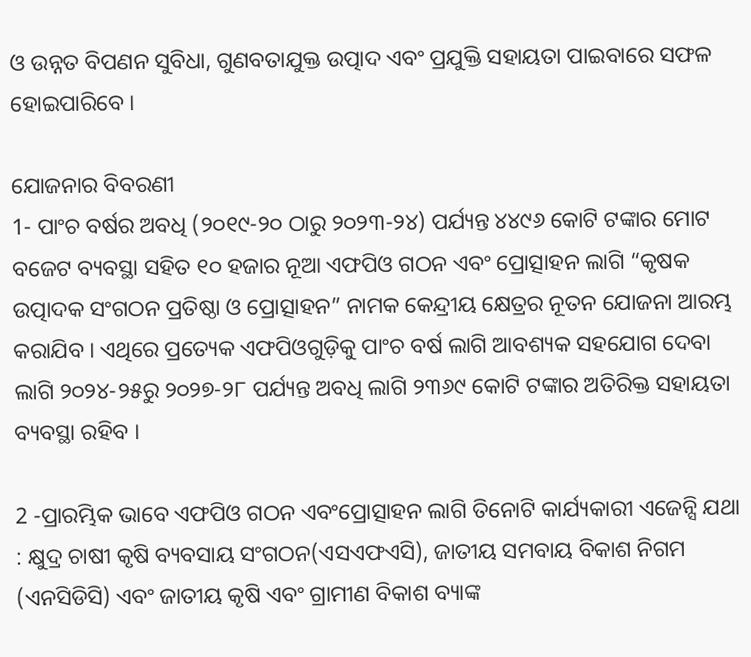ଓ ଉନ୍ନତ ବିପଣନ ସୁବିଧା, ଗୁଣବତାଯୁକ୍ତ ଉତ୍ପାଦ ଏବଂ ପ୍ରଯୁକ୍ତି ସହାୟତା ପାଇବାରେ ସଫଳ ହୋଇପାରିବେ ।

ଯୋଜନାର ବିବରଣୀ
1- ପାଂଚ ବର୍ଷର ଅବଧି (୨୦୧୯-୨୦ ଠାରୁ ୨୦୨୩-୨୪) ପର୍ଯ୍ୟନ୍ତ ୪୪୯୬ କୋଟି ଟଙ୍କାର ମୋଟ ବଜେଟ ବ୍ୟବସ୍ଥା ସହିତ ୧୦ ହଜାର ନୂଆ ଏଫପିଓ ଗଠନ ଏବଂ ପ୍ରୋତ୍ସାହନ ଲାଗି “କୃଷକ ଉତ୍ପାଦକ ସଂଗଠନ ପ୍ରତିଷ୍ଠା ଓ ପ୍ରୋତ୍ସାହନ” ନାମକ କେନ୍ଦ୍ରୀୟ କ୍ଷେତ୍ରର ନୂତନ ଯୋଜନା ଆରମ୍ଭ କରାଯିବ । ଏଥିରେ ପ୍ରତ୍ୟେକ ଏଫପିଓଗୁଡ଼ିକୁ ପାଂଚ ବର୍ଷ ଲାଗି ଆବଶ୍ୟକ ସହଯୋଗ ଦେବା ଲାଗି ୨୦୨୪-୨୫ରୁ ୨୦୨୭-୨୮ ପର୍ଯ୍ୟନ୍ତ ଅବଧି ଲାଗି ୨୩୬୯ କୋଟି ଟଙ୍କାର ଅତିରିକ୍ତ ସହାୟତା ବ୍ୟବସ୍ଥା ରହିବ ।

2 -ପ୍ରାରମ୍ଭିକ ଭାବେ ଏଫପିଓ ଗଠନ ଏବଂପ୍ରୋତ୍ସାହନ ଲାଗି ତିନୋଟି କାର୍ଯ୍ୟକାରୀ ଏଜେନ୍ସି ଯଥା : କ୍ଷୁଦ୍ର ଚାଷୀ କୃଷି ବ୍ୟବସାୟ ସଂଗଠନ(ଏସଏଫଏସି), ଜାତୀୟ ସମବାୟ ବିକାଶ ନିଗମ (ଏନସିଡିସି) ଏବଂ ଜାତୀୟ କୃଷି ଏବଂ ଗ୍ରାମୀଣ ବିକାଶ ବ୍ୟାଙ୍କ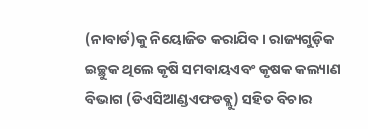(ନାବାର୍ଡ)କୁ ନିୟୋଜିତ କରାଯିବ। ରାଜ୍ୟଗୁଡ଼ିକ ଇଚ୍ଛୁକ ଥିଲେ କୃଷି ସମବାୟଏବଂ କୃଷକ କଲ୍ୟାଣ ବିଭାଗ (ଡିଏସିଆଣ୍ଡଏଫଡବ୍ଲୁ) ସହିତ ବିଚାର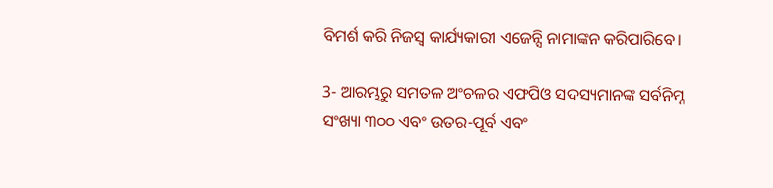ବିମର୍ଶ କରି ନିଜସ୍ୱ କାର୍ଯ୍ୟକାରୀ ଏଜେନ୍ସି ନାମାଙ୍କନ କରିପାରିବେ।

3- ଆରମ୍ଭରୁ ସମତଳ ଅଂଚଳର ଏଫପିଓ ସଦସ୍ୟମାନଙ୍କ ସର୍ବନିମ୍ନ ସଂଖ୍ୟା ୩୦୦ ଏବଂ ଉତର-ପୂର୍ବ ଏବଂ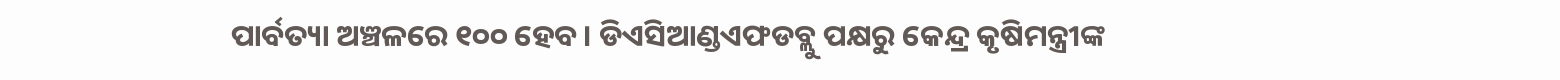ପାର୍ବତ୍ୟା ଅଞ୍ଚଳରେ ୧୦୦ ହେବ। ଡିଏସିଆଣ୍ଡଏଫଡବ୍ଲୁ ପକ୍ଷରୁ କେନ୍ଦ୍ର କୃଷିମନ୍ତ୍ରୀଙ୍କ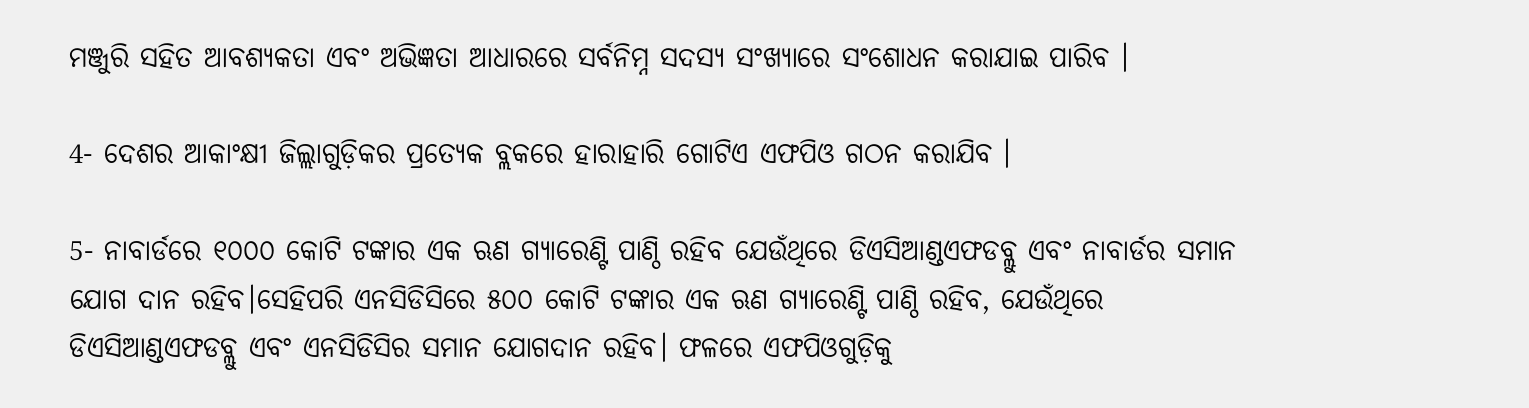ମଞ୍ଜୁରି ସହିତ ଆବଶ୍ୟକତା ଏବଂ ଅଭିଜ୍ଞତା ଆଧାରରେ ସର୍ବନିମ୍ନ ସଦସ୍ୟ ସଂଖ୍ୟାରେ ସଂଶୋଧନ କରାଯାଇ ପାରିବ ।

4- ଦେଶର ଆକାଂକ୍ଷୀ ଜିଲ୍ଲାଗୁଡ଼ିକର ପ୍ରତ୍ୟେକ ବ୍ଲକରେ ହାରାହାରି ଗୋଟିଏ ଏଫପିଓ ଗଠନ କରାଯିବ ।

5- ନାବାର୍ଡରେ ୧୦୦୦ କୋଟି ଟଙ୍କାର ଏକ ଋଣ ଗ୍ୟାରେଣ୍ଟି ପାଣ୍ଠି ରହିବ ଯେଉଁଥିରେ ଡିଏସିଆଣ୍ଡଏଫଡବ୍ଲୁ ଏବଂ ନାବାର୍ଡର ସମାନ ଯୋଗ ଦାନ ରହିବ।ସେହିପରି ଏନସିଡିସିରେ ୫୦୦ କୋଟି ଟଙ୍କାର ଏକ ଋଣ ଗ୍ୟାରେଣ୍ଟି ପାଣ୍ଠି ରହିବ, ଯେଉଁଥିରେ ଡିଏସିଆଣ୍ଡଏଫଡବ୍ଲୁ ଏବଂ ଏନସିଡିସିର ସମାନ ଯୋଗଦାନ ରହିବ। ଫଳରେ ଏଫପିଓଗୁଡ଼ିକୁ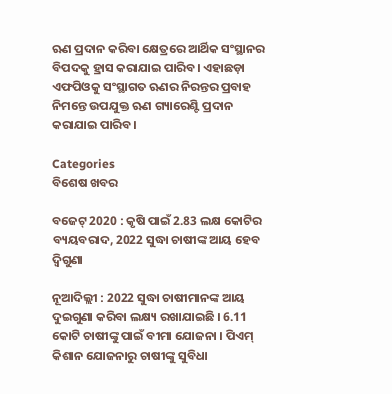ଋଣ ପ୍ରଦାନ କରିବା କ୍ଷେତ୍ରରେ ଆର୍ଥିକ ସଂସ୍ଥାନର ବିପଦକୁ ହ୍ରାସ କରାଯାଇ ପାରିବ। ଏହାଛଡ଼ା ଏଫପିଓକୁ ସଂସ୍ଥାଗତ ଋଣର ନିରନ୍ତର ପ୍ରବାହ ନିମନ୍ତେ ଉପଯୁକ୍ତ ଋଣ ଗ୍ୟାରେଣ୍ଟି ପ୍ରଦାନ କରାଯାଇ ପାରିବ।

Categories
ବିଶେଷ ଖବର

ବଜେଟ୍‌ 2020 : କୃଷି ପାଇଁ 2.83 ଲକ୍ଷ କୋଟିର ବ୍ୟୟବରାଦ, 2022 ସୁଦ୍ଧା ଚାଷୀଙ୍କ ଆୟ ହେବ ଦ୍ବିଗୁଣା

ନୂଆଦିଲ୍ଲୀ : 2022 ସୁଦ୍ଧା ଚାଷୀମାନଙ୍କ ଆୟ ଦୁଇଗୁଣା କରିବା ଲକ୍ଷ୍ୟ ରଖାଯାଇଛି । 6.11 କୋଟି ଚାଷୀଙ୍କୁ ପାଇଁ ବୀମା ଯୋଜନା । ପିଏମ୍‌ କିଶାନ ଯୋଜନାରୁ ଚାଷୀଙ୍କୁ ସୁବିଧା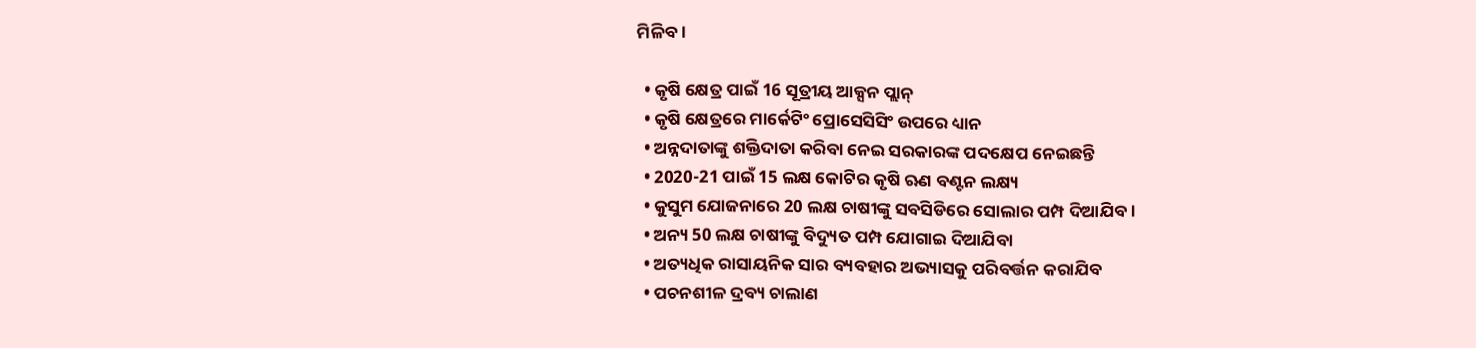ମିଳିବ।

  • କୃଷି କ୍ଷେତ୍ର ପାଇଁ 16 ସୂତ୍ରୀୟ ଆକ୍ସନ ପ୍ଲାନ୍‌
  • କୃଷି କ୍ଷେତ୍ରରେ ମାର୍କେଟିଂ ପ୍ରୋସେସିସିଂ ଉପରେ ଧ୍ୟାନ
  • ଅନ୍ନଦାତାଙ୍କୁ ଶକ୍ତିଦାତା କରିବା ନେଇ ସରକାରଙ୍କ ପଦକ୍ଷେପ ନେଇଛନ୍ତି
  • 2020-21 ପାଇଁ 15 ଲକ୍ଷ କୋଟିର କୃଷି ଋଣ ବଣ୍ଟନ ଲକ୍ଷ୍ୟ
  • କୁସୁମ ଯୋଜନାରେ 20 ଲକ୍ଷ ଚାଷୀଙ୍କୁ ସବସିଡିରେ ସୋଲାର ପମ୍ପ ଦିଆଯିବ ।
  • ଅନ୍ୟ 50 ଲକ୍ଷ ଚାଷୀଙ୍କୁ ବିଦ୍ୟୁତ ପମ୍ପ ଯୋଗାଇ ଦିଆଯିବା
  • ଅତ୍ୟଧିକ ରାସାୟନିକ ସାର ବ୍ୟବହାର ଅଭ୍ୟାସକୁ ପରିବର୍ତ୍ତନ କରାଯିବ
  • ପଚନଶୀଳ ଦ୍ରବ୍ୟ ଚାଲାଣ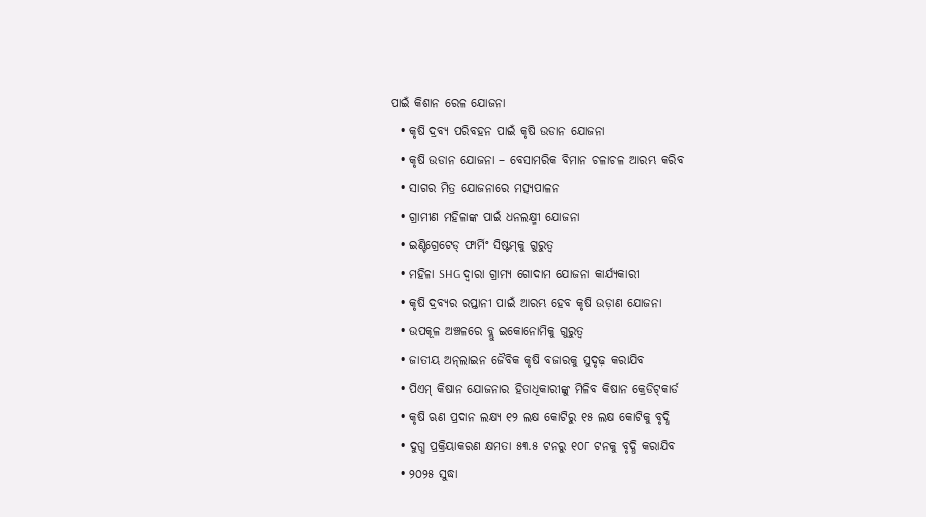ପାଇଁ କିଶାନ ରେଳ ଯୋଜନା
  • କୃଷି ଦ୍ରବ୍ୟ ପରିବହନ ପାଇଁ କୃଷି ଉଡାନ ଯୋଜନା
  • କୃଷି ଉଡାନ ଯୋଜନା – ବେସାମରିକ ବିମାନ ଚଳାଚଳ ଆରମ୍ଭ କରିବ
  • ସାଗର ମିତ୍ର ଯୋଜନାରେ ମତ୍ସ୍ୟପାଳନ
  • ଗ୍ରାମୀଣ ମହିଳାଙ୍କ ପାଇଁ ଧନଲକ୍ଷ୍ମୀ ଯୋଜନା
  • ଇଣ୍ଟିଗ୍ରେଟେଡ୍‌ ଫାର୍ମିଂ ସିଷ୍ଟମ୍‌କୁ ଗୁରୁତ୍ବ
  • ମହିଳା SHG ଦ୍ବାରା ଗ୍ରାମ୍ୟ ଗୋଦାମ ଯୋଜନା କାର୍ଯ୍ୟକାରୀ
  • କୃଷି ଦ୍ରବ୍ୟର ରପ୍ତାନୀ ପାଇଁ ଆରମ୍ଭ ହେବ କୃଷି ଉଡ଼ାଣ ଯୋଜନା
  • ଉପକୂଳ ଅଞ୍ଚଳରେ ବ୍ଲୁ ଇକୋନୋମିକୁ ଗୁରୁତ୍ବ
  • ଜାତୀୟ ଅନ୍‌ଲାଇନ ଜୈବିକ କୃଷି ବଜାରକୁ ସୁଦୃଢ଼ କରାଯିବ
  • ପିଏମ୍‌ କିଷାନ ଯୋଜନାର ହିତାଧିକାରୀଙ୍କୁ ମିଳିବ କିଷାନ କ୍ରେଡିଟ୍‌କାର୍ଡ
  • କୃଷି ଋଣ ପ୍ରଦାନ ଲକ୍ଷ୍ୟ ୧୨ ଲକ୍ଷ କୋଟିରୁ ୧୫ ଲକ୍ଷ କୋଟିକୁ ବୃଦ୍ଧି
  • ଦୁଗ୍ଧ ପ୍ରକ୍ରିୟାକରଣ କ୍ଷମତା ୫୩.୫ ଟନରୁ ୧୦୮ ଟନକୁ ବୃଦ୍ଧି କରାଯିବ
  • ୨୦୨୫ ସୁଦ୍ଧା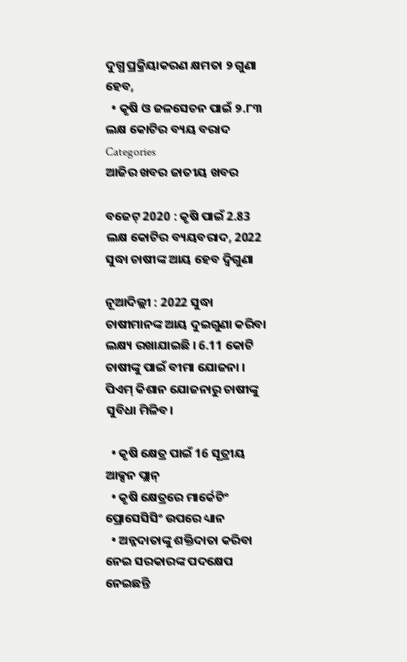ଦୁଗ୍ଧ ପ୍ରକ୍ରିୟାକରଣ କ୍ଷମତା ୨ ଗୁଣା ହେବ,
  • କୃଷି ଓ ଜଳସେଚନ ପାଇଁ ୨.୮୩ ଲକ୍ଷ କୋଟିର ବ୍ୟୟ ବରାଦ
Categories
ଆଜିର ଖବର ଜାତୀୟ ଖବର

ବଜେଟ୍‌ 2020 : କୃଷି ପାଇଁ 2.83 ଲକ୍ଷ କୋଟିର ବ୍ୟୟବରାଦ, 2022 ସୁଦ୍ଧା ଚାଷୀଙ୍କ ଆୟ ହେବ ଦ୍ବିଗୁଣା

ନୂଆଦିଲ୍ଲୀ : 2022 ସୁଦ୍ଧା ଚାଷୀମାନଙ୍କ ଆୟ ଦୁଇଗୁଣା କରିବା ଲକ୍ଷ୍ୟ ରଖାଯାଇଛି । 6.11 କୋଟି ଚାଷୀଙ୍କୁ ପାଇଁ ବୀମା ଯୋଜନା । ପିଏମ୍‌ କିଶାନ ଯୋଜନାରୁ ଚାଷୀଙ୍କୁ ସୁବିଧା ମିଳିବ।

  • କୃଷି କ୍ଷେତ୍ର ପାଇଁ 16 ସୂତ୍ରୀୟ ଆକ୍ସନ ପ୍ଲାନ୍‌
  • କୃଷି କ୍ଷେତ୍ରରେ ମାର୍କେଟିଂ ପ୍ରୋସେସିସିଂ ଉପରେ ଧ୍ୟାନ
  • ଅନ୍ନଦାତାଙ୍କୁ ଶକ୍ତିଦାତା କରିବା ନେଇ ସରକାରଙ୍କ ପଦକ୍ଷେପ ନେଇଛନ୍ତି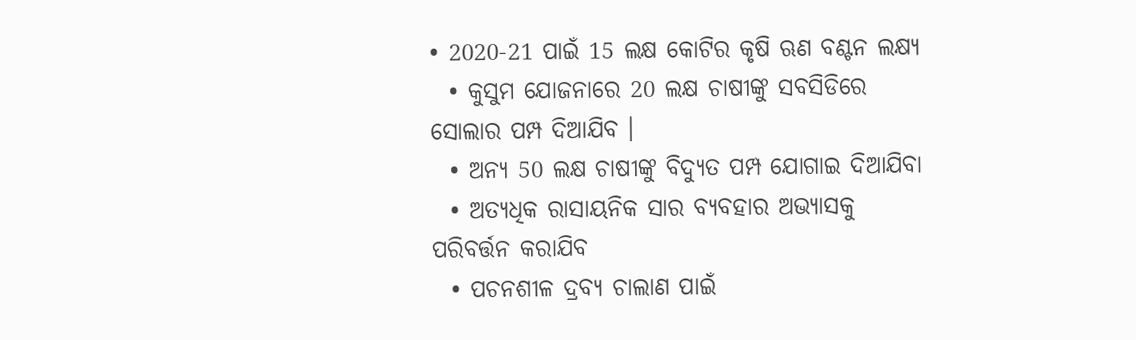• 2020-21 ପାଇଁ 15 ଲକ୍ଷ କୋଟିର କୃଷି ଋଣ ବଣ୍ଟନ ଲକ୍ଷ୍ୟ
  • କୁସୁମ ଯୋଜନାରେ 20 ଲକ୍ଷ ଚାଷୀଙ୍କୁ ସବସିଡିରେ ସୋଲାର ପମ୍ପ ଦିଆଯିବ ।
  • ଅନ୍ୟ 50 ଲକ୍ଷ ଚାଷୀଙ୍କୁ ବିଦ୍ୟୁତ ପମ୍ପ ଯୋଗାଇ ଦିଆଯିବା
  • ଅତ୍ୟଧିକ ରାସାୟନିକ ସାର ବ୍ୟବହାର ଅଭ୍ୟାସକୁ ପରିବର୍ତ୍ତନ କରାଯିବ
  • ପଚନଶୀଳ ଦ୍ରବ୍ୟ ଚାଲାଣ ପାଇଁ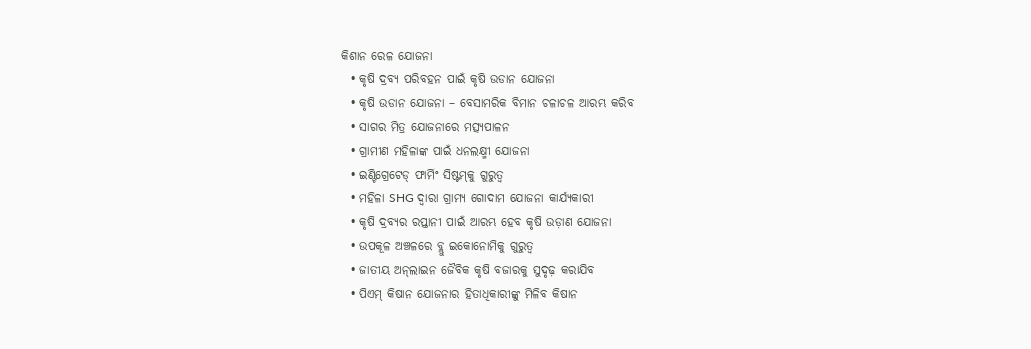କିଶାନ ରେଳ ଯୋଜନା
  • କୃଷି ଦ୍ରବ୍ୟ ପରିବହନ ପାଇଁ କୃଷି ଉଡାନ ଯୋଜନା
  • କୃଷି ଉଡାନ ଯୋଜନା – ବେସାମରିକ ବିମାନ ଚଳାଚଳ ଆରମ୍ଭ କରିବ
  • ସାଗର ମିତ୍ର ଯୋଜନାରେ ମତ୍ସ୍ୟପାଳନ
  • ଗ୍ରାମୀଣ ମହିଳାଙ୍କ ପାଇଁ ଧନଲକ୍ଷ୍ମୀ ଯୋଜନା
  • ଇଣ୍ଟିଗ୍ରେଟେଡ୍‌ ଫାର୍ମିଂ ସିଷ୍ଟମ୍‌କୁ ଗୁରୁତ୍ବ
  • ମହିଳା SHG ଦ୍ବାରା ଗ୍ରାମ୍ୟ ଗୋଦାମ ଯୋଜନା କାର୍ଯ୍ୟକାରୀ
  • କୃଷି ଦ୍ରବ୍ୟର ରପ୍ତାନୀ ପାଇଁ ଆରମ୍ଭ ହେବ କୃଷି ଉଡ଼ାଣ ଯୋଜନା
  • ଉପକୂଳ ଅଞ୍ଚଳରେ ବ୍ଲୁ ଇକୋନୋମିକୁ ଗୁରୁତ୍ବ
  • ଜାତୀୟ ଅନ୍‌ଲାଇନ ଜୈବିକ କୃଷି ବଜାରକୁ ସୁଦୃଢ଼ କରାଯିବ
  • ପିଏମ୍‌ କିଷାନ ଯୋଜନାର ହିତାଧିକାରୀଙ୍କୁ ମିଳିବ କିଷାନ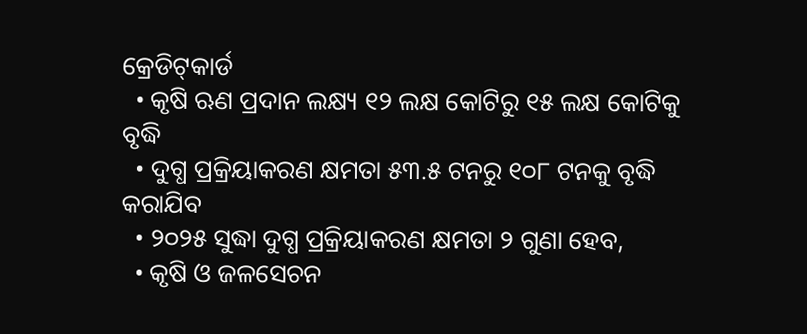କ୍ରେଡିଟ୍‌କାର୍ଡ
  • କୃଷି ଋଣ ପ୍ରଦାନ ଲକ୍ଷ୍ୟ ୧୨ ଲକ୍ଷ କୋଟିରୁ ୧୫ ଲକ୍ଷ କୋଟିକୁ ବୃଦ୍ଧି
  • ଦୁଗ୍ଧ ପ୍ରକ୍ରିୟାକରଣ କ୍ଷମତା ୫୩.୫ ଟନରୁ ୧୦୮ ଟନକୁ ବୃଦ୍ଧି କରାଯିବ
  • ୨୦୨୫ ସୁଦ୍ଧା ଦୁଗ୍ଧ ପ୍ରକ୍ରିୟାକରଣ କ୍ଷମତା ୨ ଗୁଣା ହେବ,
  • କୃଷି ଓ ଜଳସେଚନ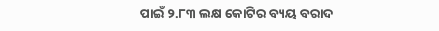ପାଇଁ ୨.୮୩ ଲକ୍ଷ କୋଟିର ବ୍ୟୟ ବରାଦ